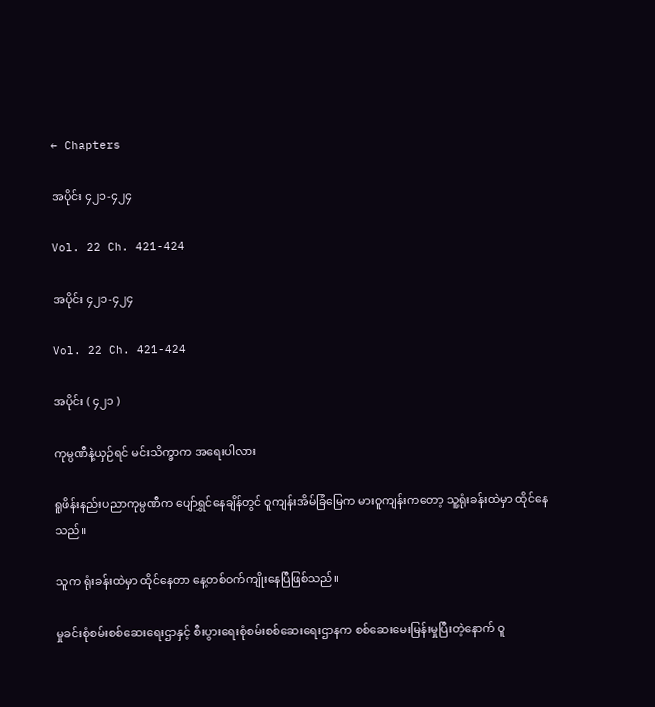← Chapters

အပိုင်း ၄၂၁-၄၂၄

Vol. 22 Ch. 421-424

အပိုင်း ၄၂၁-၄၂၄

Vol. 22 Ch. 421-424

အပိုင်း ( ၄၂၁ )

ကုမ္ပဏီနဲ့ယှဉ်ရင် မင်းသိက္ခာက အရေးပါလား

ရူဖိန်းနည်းပညာကုမ္ပဏီက ပျော်ရွှင်နေချိန်တွင် ဝူကျန်းအိမ်ခြံမြေက မားဝူကျန်းကတော့ သူ့ရုံးခန်းထဲမှာ ထိုင်နေသည်။

သူက ရုံးခန်းထဲမှာ ထိုင်နေတာ နေ့တစ်ဝက်ကျိုးနေပြီဖြစ်သည်။

မှုခင်းစုံစမ်းစစ်ဆေးရေးဌာနှင့် စီးပွားရေးစုံစမ်းစစ်ဆေးရေးဌာနက စစ်ဆေးမေးမြန်းမှုပြီးတဲ့နောက် ဝူ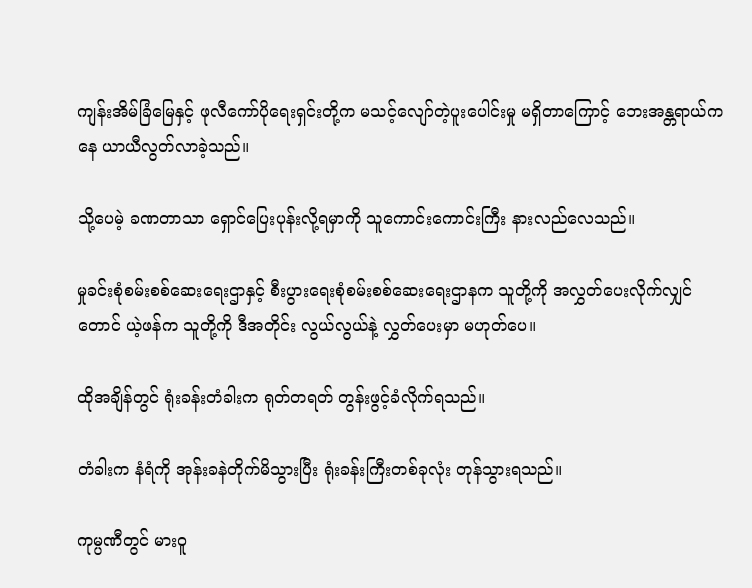ကျန်းအိမ်ခြံမြေနှင့် ဖုလီကော်ပိုရေးရှင်းတို့က မသင့်လျော်တဲ့ပူးပေါင်းမှု မရှိတာကြောင့် ဘေးအန္တရာယ်ကနေ ယာယီလွတ်လာခဲ့သည်။

သို့ပေမဲ့ ခဏတာသာ ရှောင်ပြေးပုန်းလို့ရမှာကို သူကောင်းကောင်းကြီး နားလည်လေသည်။

မှုခင်းစုံစမ်းစစ်ဆေးရေးဌာနှင့် စီးပွားရေးစုံစမ်းစစ်ဆေးရေးဌာနက သူတို့ကို အလွှတ်ပေးလိုက်လျှင်တောင် ယဲ့ဖန်က သူတို့ကို ဒီအတိုင်း လွယ်လွယ်နဲ့ လွှတ်ပေးမှာ မဟုတ်ပေ။

ထိုအချိန်တွင် ရုံးခန်းတံခါးက ရုတ်တရတ် တွန်းဖွင့်ခံလိုက်ရသည်။

တံခါးက နံရံကို အုန်းခနဲတိုက်မိသွားပြီး ရုံးခန်းကြီးတစ်ခုလုံး တုန်သွားရသည်။

ကုမ္ပဏီတွင် မားဝူ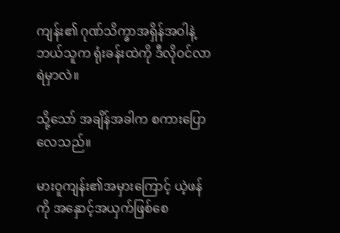ကျန်း၏ ဂုဏ်သိက္ခာအရှိန်အဝါနဲ့ ဘယ်သူက ရုံးခန်းထဲကို ဒီလိုဝင်လာရဲမှာလဲ။

သို့သော် အချိန်အခါက စကားပြောလေသည်။

မားဝူကျန်း၏အမှားကြောင့် ယဲ့ဖန်ကို အနှောင့်အယှက်ဖြစ်စေ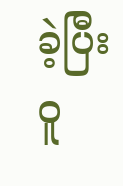ခဲ့ပြီး ဝူ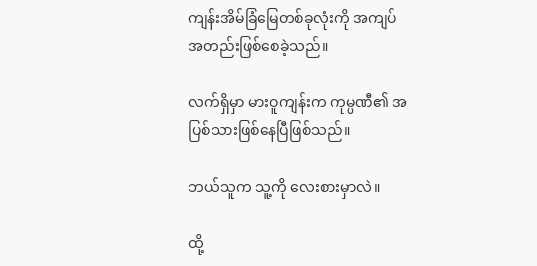ကျန်းအိမ်ခြံမြေတစ်ခုလုံးကို အကျပ်အတည်းဖြစ်စေခဲ့သည်။

လက်ရှိမှာ မားဝူကျန်းက ကုမ္ပဏီ၏ အပြစ်သားဖြစ်နေပြီဖြစ်သည်။

ဘယ်သူက သူ့ကို လေးစားမှာလဲ။

ထို့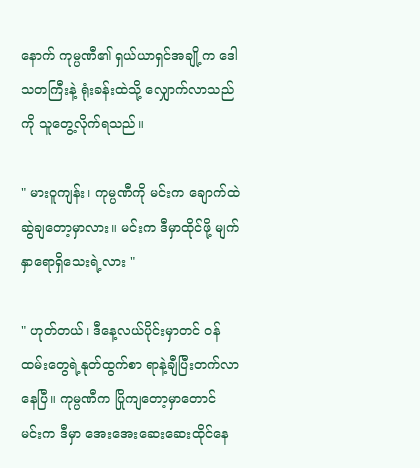နောက် ကုမ္ပဏီ၏ ရှယ်ယာရှင်အချို့က ဒေါသတကြီးနဲ့ ရုံးခန်းထဲသို့ လျှောက်လာသည်ကို သူတွေ့လိုက်ရသည်။

" မားဝူကျန်း၊ ကုမ္ပဏီကို မင်းက ချောက်ထဲဆွဲချတော့မှာလား။ မင်းက ဒီမှာထိုင်ဖို့ မျက်နှာရောရှိသေးရဲ့လား "

" ဟုတ်တယ်၊ ဒီနေ့လယ်ပိုင်းမှာတင် ဝန်ထမ်းတွေရဲ့နုတ်ထွက်စာ ရာနဲ့ချီပြီးတက်လာနေပြီ။ ကုမ္ပဏီက ပြိုကျတော့မှာတောင် မင်းက ဒီမှာ အေးအေးဆေးဆေးထိုင်နေ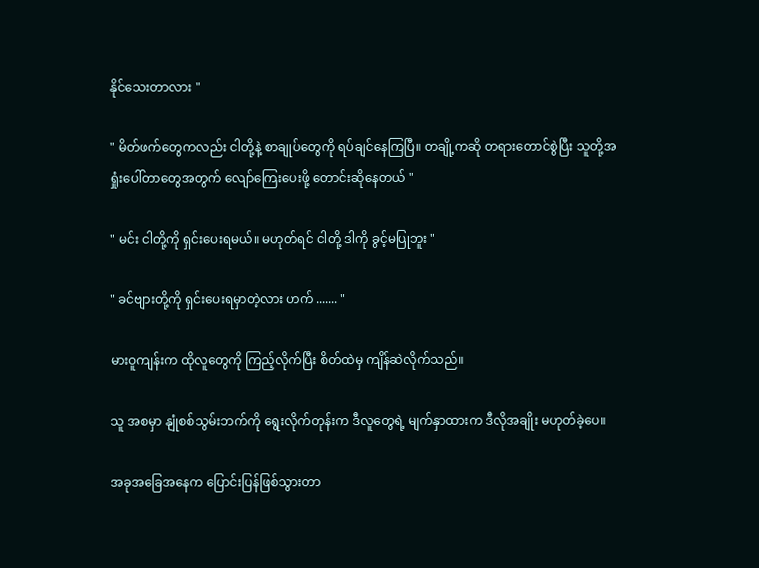နိုင်သေးတာလား "

" မိတ်ဖက်တွေကလည်း ငါတို့နဲ့ စာချုပ်တွေကို ရပ်ချင်နေကြပြီ။ တချို့ကဆို တရားတောင်စွဲပြီး သူတို့အရှုံးပေါ်တာတွေအတွက် လျော်ကြေးပေးဖို့ တောင်းဆိုနေတယ် "

" မင်း ငါတို့ကို ရှင်းပေးရမယ်။ မဟုတ်ရင် ငါတို့ ဒါကို ခွင့်မပြုဘူး "

" ခင်ဗျားတို့ကို ရှင်းပေးရမှာတဲ့လား ဟက် ....... "

မားဝူကျန်းက ထိုလူတွေကို ကြည့်လိုက်ပြီး စိတ်ထဲမှ ကျိန်ဆဲလိုက်သည်။

သူ အစမှာ နျုံစစ်သွမ်းဘက်ကို ရွေးလိုက်တုန်းက ဒီလူတွေရဲ့ မျက်နှာထားက ဒီလိုအချိုး မဟုတ်ခဲ့ပေ။

အခုအခြေအနေက ပြောင်းပြန်ဖြစ်သွားတာ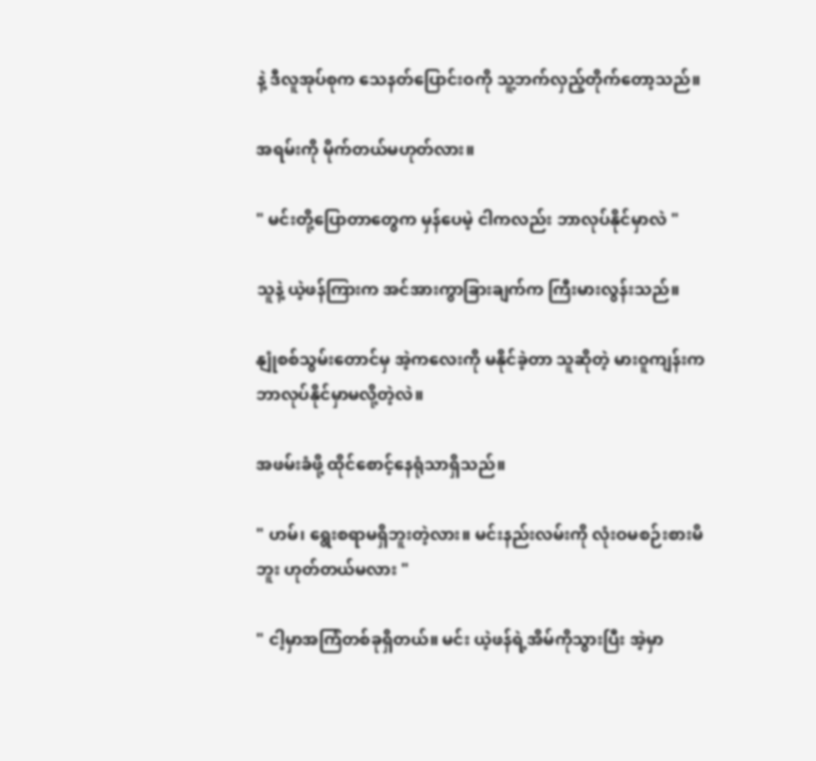နဲ့ ဒီလူအုပ်စုက သေနတ်ပြောင်းဝကို သူ့ဘက်လှည့်တိုက်တော့သည်။

အရမ်းကို မိုက်တယ်မဟုတ်လား။

" မင်းတို့ပြောတာတွေက မှန်ပေမဲ့ ငါကလည်း ဘာလုပ်နိုင်မှာလဲ "

သူနဲ့ ယဲ့ဖန်ကြားက အင်အားကွာခြားချက်က ကြီးမားလွန်းသည်။

နျုံစစ်သွမ်းတောင်မှ အဲ့ကလေးကို မနိုင်ခဲ့တာ သူဆိုတဲ့ မားဝူကျန်းက ဘာလုပ်နိုင်မှာမလို့တဲ့လဲ။

အဖမ်းခံဖို့ ထိုင်စောင့်နေရုံသာရှိသည်။

" ဟမ်၊ ရွေးစရာမရှိဘူးတဲ့လား။ မင်းနည်းလမ်းကို လုံးဝမစဉ်းစားမိဘူး ဟုတ်တယ်မလား "

" ငါ့မှာအကြံတစ်ခုရှိတယ်။ မင်း ယဲ့ဖန်ရဲ့အိမ်ကိုသွားပြီး အဲ့မှာ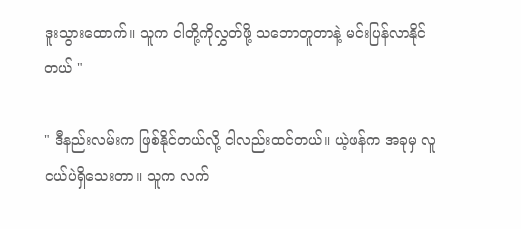ဒူးသွားထောက်။ သူက ငါတို့ကိုလွှတ်ဖို့ သဘောတူတာနဲ့ မင်းပြန်လာနိုင်တယ် "

" ဒီနည်းလမ်းက ဖြစ်နိုင်တယ်လို့ ငါလည်းထင်တယ်။ ယဲ့ဖန်က အခုမှ လူငယ်ပဲရှိသေးတာ။ သူက လက်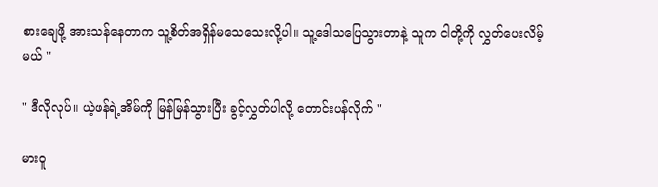စားချေဖို့ အားသန်နေတာက သူ့စိတ်အရှိန်မသေသေးလို့ပါ။ သူ့ဒေါသပြေသွားတာနဲ့ သူက ငါတို့ကို လွှတ်ပေးလိမ့်မယ် "

" ဒီလိုလုပ်။ ယဲ့ဖန်ရဲ့အိမ်ကို မြန်မြန်သွားပြီး ခွင့်လွှတ်ပါလို့ တောင်းပန်လိုက် "

မားဝူ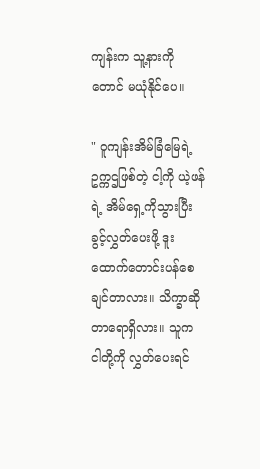ကျန်းက သူ့နားကိုတောင် မယုံနိုင်ပေ။

" ဝူကျန်းအိမ်ခြံမြေရဲ့ဥက္ကဌဖြစ်တဲ့ ငါ့ကို ယဲ့ဖန်ရဲ့ အိမ်ရှေ့ကိုသွားပြီး ခွင့်လွှတ်ပေးဖို့ ဒူးထောက်တောင်းပန်စေချင်တာလား။ သိက္ခာဆိုတာရောရှိလား။ သူက ငါတို့ကို လွှတ်ပေးရင်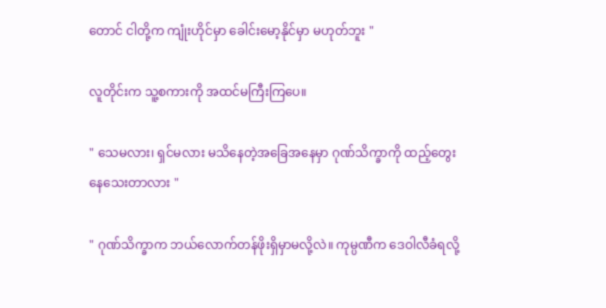တောင် ငါတို့က ကျုံးဟိုင်မှာ ခေါင်းမော့နိုင်မှာ မဟုတ်ဘူး "

လူတိုင်းက သူ့စကားကို အထင်မကြီးကြပေ။

" သေမလား၊ ရှင်မလား မသိနေတဲ့အခြေအနေမှာ ဂုဏ်သိက္ခာကို ထည့်တွေးနေသေးတာလား "

" ဂုဏ်သိက္ခာက ဘယ်လောက်တန်ဖိုးရှိမှာမလို့လဲ။ ကုမ္ပဏီက ဒေဝါလီခံရလို့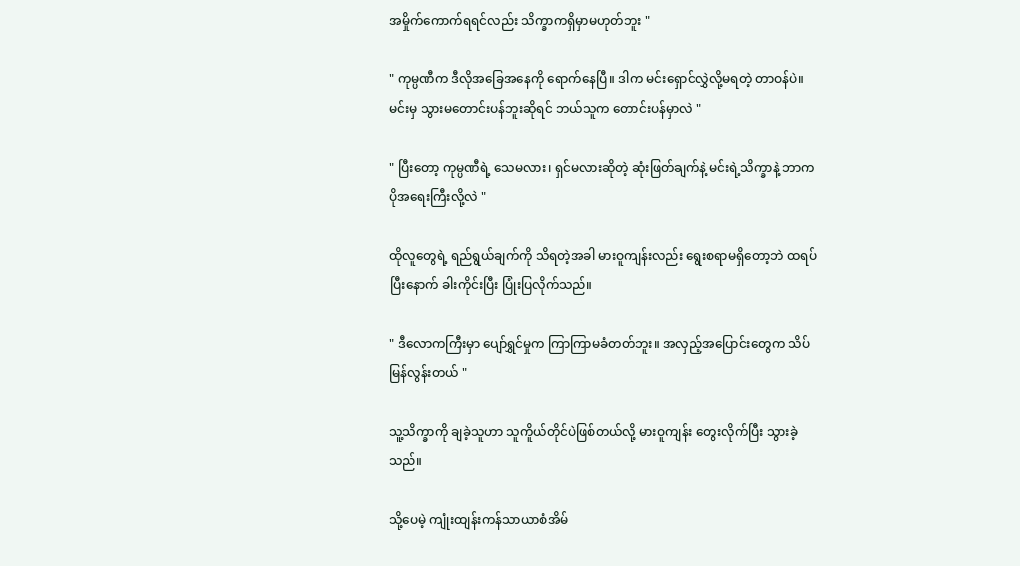အမှိုက်ကောက်ရရင်လည်း သိက္ခာကရှိမှာမဟုတ်ဘူး "

" ကုမ္ပဏီက ဒီလိုအခြေအနေကို ရောက်နေပြီ။ ဒါက မင်းရှောင်လွှဲလို့မရတဲ့ တာဝန်ပဲ။ မင်းမှ သွားမတောင်းပန်ဘူးဆိုရင် ဘယ်သူက တောင်းပန်မှာလဲ "

" ပြီးတော့ ကုမ္ပဏီရဲ့ သေမလား၊ ရှင်မလားဆိုတဲ့ ဆုံးဖြတ်ချက်နဲ့ မင်းရဲ့သိက္ခာနဲ့ ဘာက ပိုအရေးကြီးလို့လဲ "

ထိုလူတွေရဲ့ ရည်ရွယ်ချက်ကို သိရတဲ့အခါ မားဝူကျန်းလည်း ရွေးစရာမရှိတော့ဘဲ ထရပ်ပြီးနောက် ခါးကိုင်းပြီး ပြုံးပြလိုက်သည်။

" ဒီလောကကြီးမှာ ပျော်ရွှင်မှုက ကြာကြာမခံတတ်ဘူး။ အလှည့်အပြောင်းတွေက သိပ်မြန်လွန်းတယ် "

သူ့သိက္ခာကို ချခဲ့သူဟာ သူကိူယ်တိုင်ပဲဖြစ်တယ်လို့ မားဝူကျန်း တွေးလိုက်ပြီး သွားခဲ့သည်။

သို့ပေမဲ့ ကျုံးထျန်းကန်သာယာစံအိမ်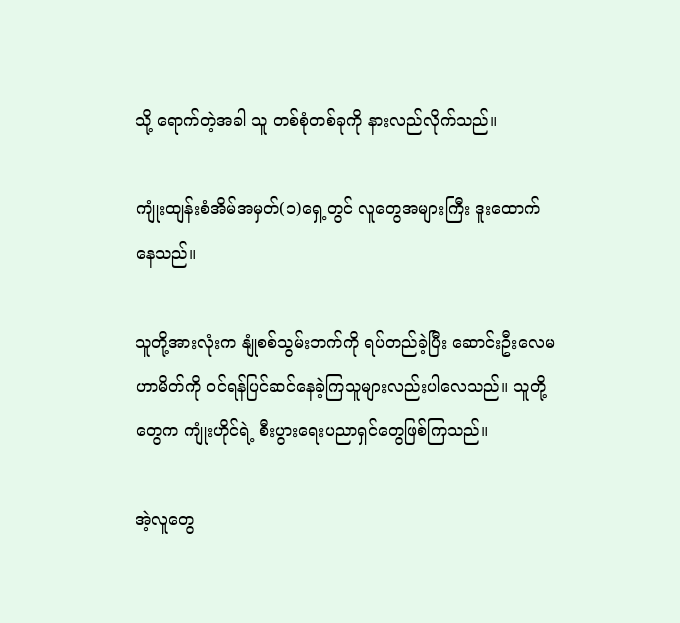သို့ ရောက်တဲ့အခါ သူ တစ်စုံတစ်ခုကို နားလည်လိုက်သည်။

ကျုံးထျန်းစံအိမ်အမှတ်(၁)ရှေ့တွင် လူတွေအများကြီး ဒူးထောက်နေသည်။

သူတို့အားလုံးက နျုံစစ်သွမ်းဘက်ကို ရပ်တည်ခဲ့ပြီး ဆောင်းဦးလေမဟာမိတ်ကို ဝင်ရန်ပြင်ဆင်နေခဲ့ကြသူများလည်းပါလေသည်။ သူတို့တွေက ကျုံးဟိုင်ရဲ့ စီးပွားရေးပညာရှင်တွေဖြစ်ကြသည်။

အဲ့လူတွေ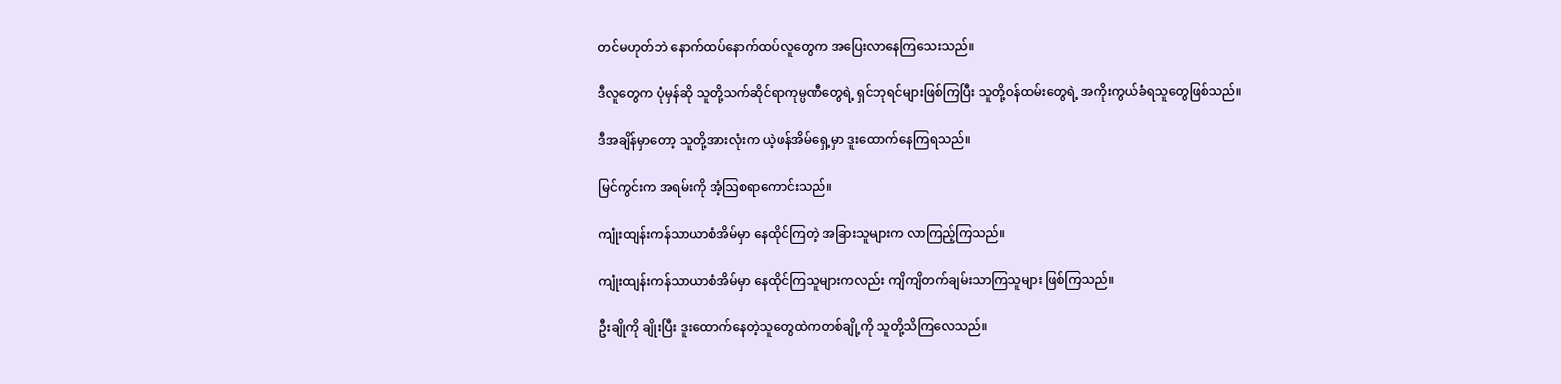တင်မဟုတ်ဘဲ နောက်ထပ်နောက်ထပ်လူတွေက အပြေးလာနေကြသေးသည်။

ဒီလူတွေက ပုံမှန်ဆို သူတို့သက်ဆိုင်ရာကုမ္ပဏီတွေရဲ့ ရှင်ဘုရင်များဖြစ်ကြပြီး သူတို့ဝန်ထမ်းတွေရဲ့ အကိုးကွယ်ခံရသူတွေဖြစ်သည်။

ဒီအချိန်မှာတော့ သူတို့အားလုံးက ယဲ့ဖန်အိမ်ရှေ့မှာ ဒူးထောက်နေကြရသည်။

မြင်ကွင်းက အရမ်းကို အံ့ဩစရာကောင်းသည်။

ကျုံးထျန်းကန်သာယာစံအိမ်မှာ နေထိုင်ကြတဲ့ အခြားသူများက လာကြည့်ကြသည်။

ကျုံးထျန်းကန်သာယာစံအိမ်မှာ နေထိုင်ကြသူများကလည်း ကျိကျိတက်ချမ်းသာကြသူများ ဖြစ်ကြသည်။

ဦးချိုကို ချိုးပြီး ဒူးထောက်နေတဲ့သူတွေထဲကတစ်ချို့ကို သူတို့သိကြလေသည်။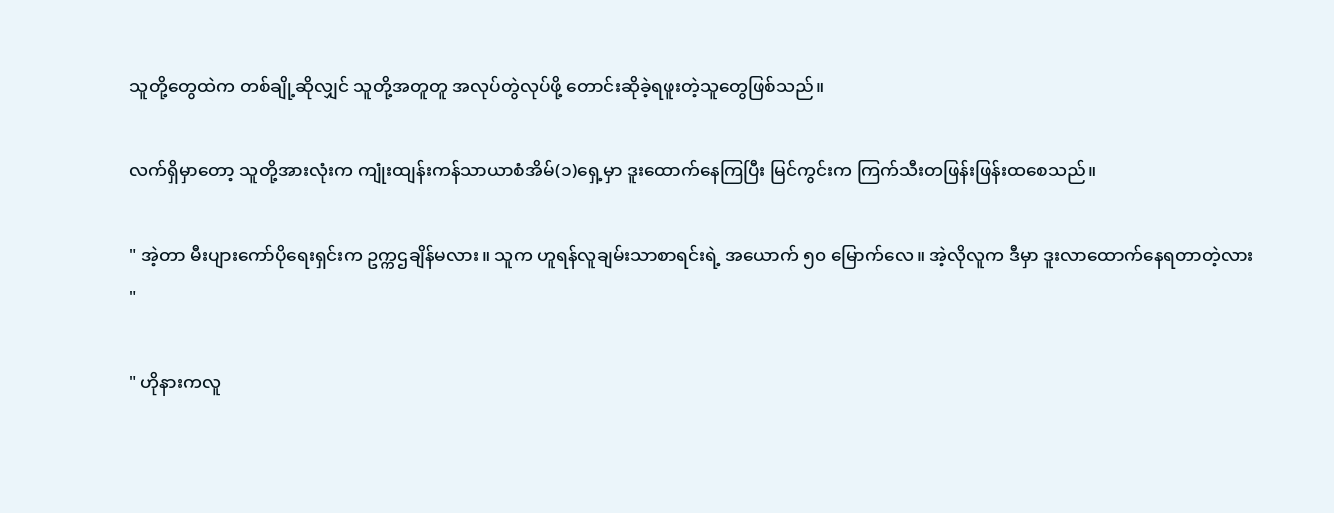သူတို့တွေထဲက တစ်ချို့ဆိုလျှင် သူတို့အတူတူ အလုပ်တွဲလုပ်ဖို့ တောင်းဆိုခဲ့ရဖူးတဲ့သူတွေဖြစ်သည်။

လက်ရှိမှာတော့ သူတို့အားလုံးက ကျုံးထျန်းကန်သာယာစံအိမ်(၁)ရှေ့မှာ ဒူးထောက်နေကြပြီး မြင်ကွင်းက ကြက်သီးတဖြန်းဖြန်းထစေသည်။

" အဲ့တာ မီးပျားကော်ပိုရေးရှင်းက ဥက္ကဌချိန်မလား။ သူက ဟူရန်လူချမ်းသာစာရင်းရဲ့ အယောက် ၅၀ မြောက်လေ။ အဲ့လိုလူက ဒီမှာ ဒူးလာထောက်နေရတာတဲ့လား "

" ဟိုနားကလူ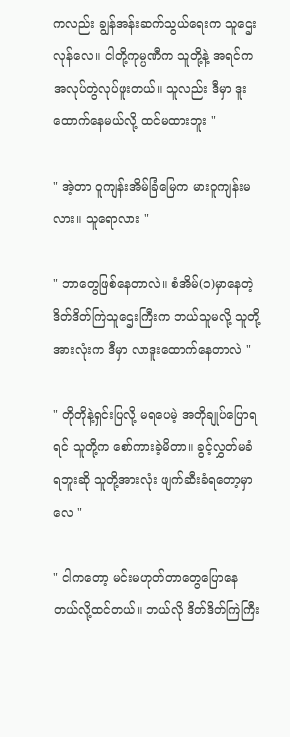ကလည်း ချွန်အန်းဆက်သွယ်ရေးက သူဌေးလုန်လေ။ ငါတို့ကုမ္ပဏီက သူတို့နဲ့ အရင်က အလုပ်တွဲလုပ်ဖူးတယ်။ သူလည်း ဒီမှာ ဒူးထောက်နေမယ်လို့ ထင်မထားဘူး "

" အဲ့တာ ဝူကျန်းအိမ်ခြံမြေက မားဝူကျန်းမလား။ သူရောလား "

" ဘာတွေဖြစ်နေတာလဲ။ စံအိမ်(၁)မှာနေတဲ့ ဒိတ်ဒိတ်ကြဲသူဌေးကြီးက ဘယ်သူမလို့ သူတို့အားလုံးက ဒီမှာ လာဒူးထောက်နေတာလဲ "

" တိုတိုနဲ့ရှင်းပြလို့ မရပေမဲ့ အတိုချုပ်ပြောရရင် သူတို့က စော်ကားခဲ့မိတာ။ ခွင့်လွှတ်မခံရဘူးဆို သူတို့အားလုံး ဖျက်ဆီးခံရတော့မှာလေ "

" ငါကတော့ မင်းမဟုတ်တာတွေပြောနေတယ်လို့ထင်တယ်။ ဘယ်လို ဒိတ်ဒိတ်ကြဲကြီး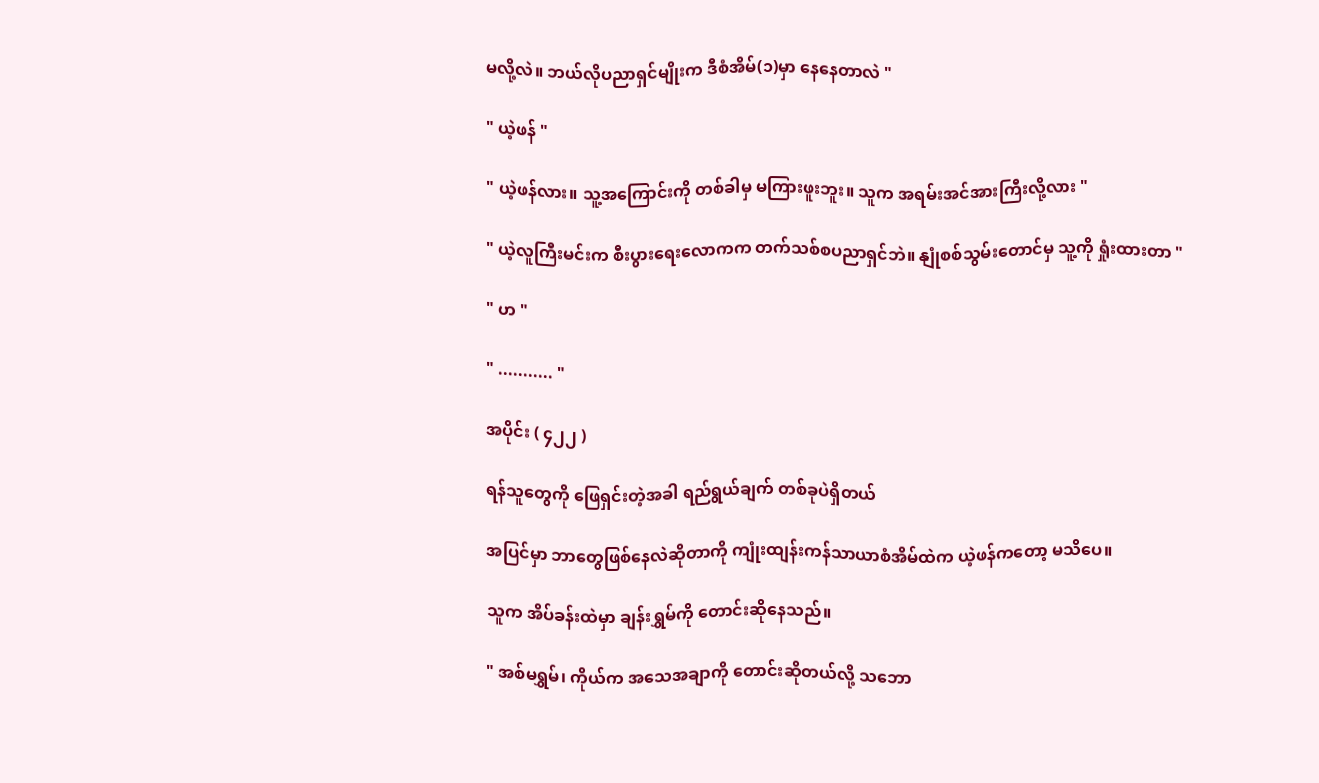မလို့လဲ။ ဘယ်လိုပညာရှင်မျိုးက ဒီစံအိမ်(၁)မှာ နေနေတာလဲ "

" ယဲ့ဖန် "

" ယဲ့ဖန်လား။ သူ့အကြောင်းကို တစ်ခါမှ မကြားဖူးဘူး။ သူက အရမ်းအင်အားကြီးလို့လား "

" ယဲ့လူကြီးမင်းက စီးပွားရေးလောကက တက်သစ်စပညာရှင်ဘဲ။ နျုံစစ်သွမ်းတောင်မှ သူ့ကို ရှုံးထားတာ "

" ဟ "

" ........... "

အပိုင်း ( ၄၂၂ )

ရန်သူတွေကို ဖြေရှင်းတဲ့အခါ ရည်ရွယ်ချက် တစ်ခုပဲရှိတယ်

အပြင်မှာ ဘာတွေဖြစ်နေလဲဆိုတာကို ကျုံးထျန်းကန်သာယာစံအိမ်ထဲက ယဲ့ဖန်ကတော့ မသိပေ။

သူက အိပ်ခန်းထဲမှာ ချန်းရွှမ်ကို တောင်းဆိုနေသည်။

" အစ်မရွှမ်၊ ကိုယ်က အသေအချာကို တောင်းဆိုတယ်လို့ သဘော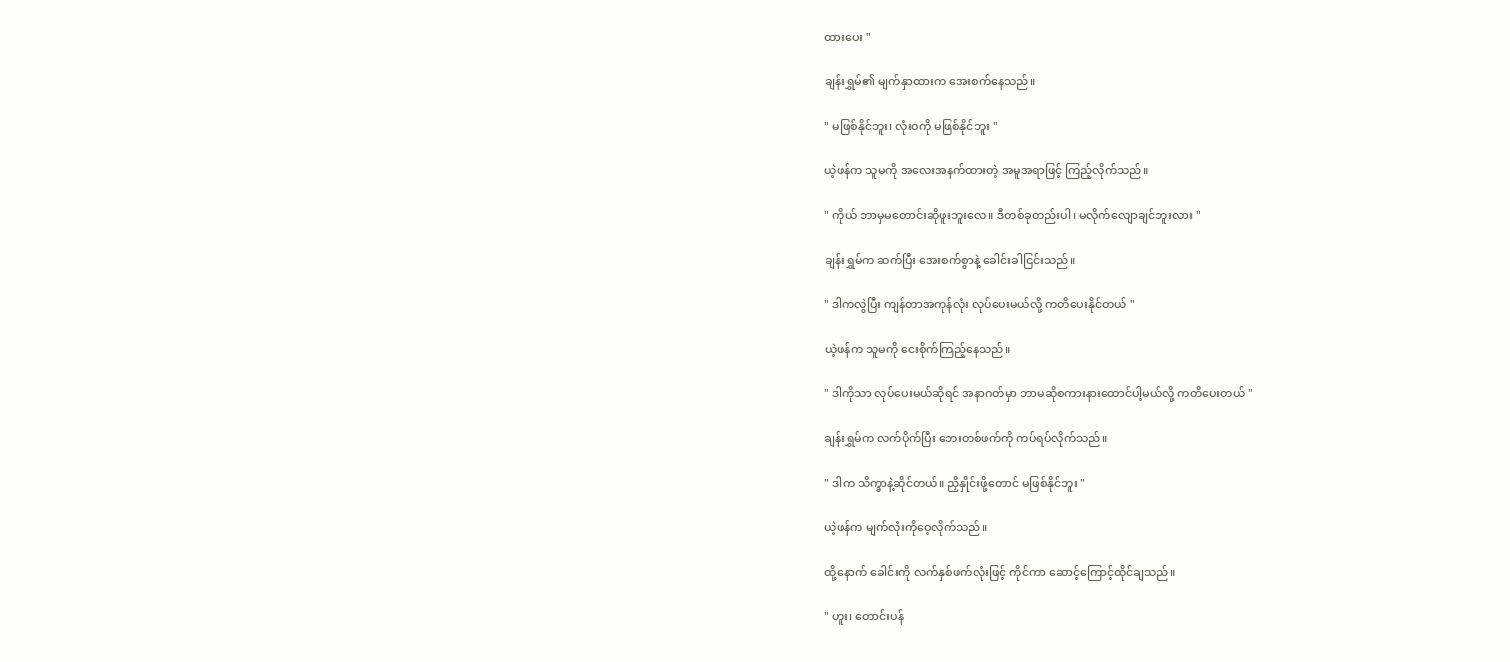ထားပေး "

ချန်းရွှမ်၏ မျက်နှာထားက အေးစက်နေသည်။

" မဖြစ်နိုင်ဘူး၊ လုံးဝကို မဖြစ်နိုင်ဘူး "

ယဲ့ဖန်က သူမကို အလေးအနက်ထားတဲ့ အမူအရာဖြင့် ကြည့်လိုက်သည်။

" ကိုယ် ဘာမှမတောင်းဆိုဖူးဘူးလေ။ ဒီတစ်ခုတည်းပါ၊ မလိုက်လျောချင်ဘူးလား "

ချန်းရွှမ်က ဆက်ပြီး အေးစက်စွာနဲ့ ခေါင်းခါငြင်းသည်။

" ဒါကလွဲပြီး ကျန်တာအကုန်လုံး လုပ်ပေးမယ်လို့ ကတိပေးနိုင်တယ် "

ယဲ့ဖန်က သူမကို ငေးစိုက်ကြည့်နေသည်။

" ဒါကိုသာ လုပ်ပေးမယ်ဆိုရင် အနာဂတ်မှာ ဘာမဆိုစကားနားထောင်ပါ့မယ်လို့ ကတိပေးတယ် "

ချန်းရွှမ်က လက်ပိုက်ပြီး ဘေးတစ်ဖက်ကို ကပ်ရပ်လိုက်သည်။

" ဒါက သိက္ခာနဲ့ဆိုင်တယ်။ ညှိနှိုင်းဖို့တောင် မဖြစ်နိုင်ဘူး "

ယဲ့ဖန်က မျက်လုံးကိုဝေ့လိုက်သည်။

ထို့နောက် ခေါင်းကို လက်နှစ်ဖက်လုံးဖြင့် ကိုင်ကာ ဆောင့်ကြောင့်ထိုင်ချသည်။

" ဟူး၊ တောင်းပန်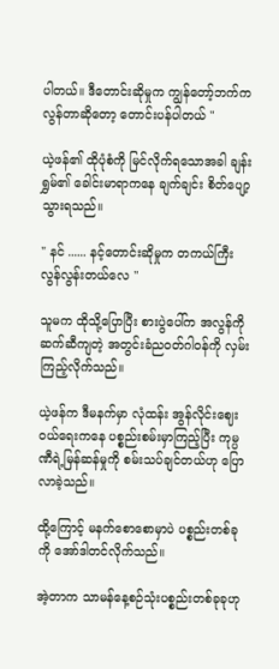ပါတယ်။ ဒီတောင်းဆိုမှုက ကျွန်တော့်ဘက်က လွန်တာဆိုတော့ တောင်းပန်ပါတယ် "

ယဲ့ဖန်၏ ထိုပုံစံကို မြင်လိုက်ရသောအခါ ချန်းရွှမ်၏ ခေါင်းမာရာကနေ ချက်ချင်း စိတ်ပျော့သွားရသည်။

" နင် ...... နင့်တောင်းဆိုမှုက တကယ်ကြီး လွန်လွန်းတယ်လေ "

သူမက ထိုသို့ပြောပြီး စားပွဲပေါ်က အလွန်ကိုဆက်ဆီကျတဲ့ အတွင်းခံညဝတ်ဂါဝန်ကို လှမ်းကြည့်လိုက်သည်။

ယဲ့ဖန်က ဒီမနက်မှာ လုံထန်း အွန်လိုင်းဈေးဝယ်ရေးကနေ ပစ္စည်းစမ်းမှာကြည့်ပြီး ကုမ္ပဏီရဲ့မြန်ဆန်မှုကို စမ်းသပ်ချင်တယ်ဟု ပြောလာခဲ့သည်။

ထို့ကြောင့် မနက်စောစောမှာပဲ ပစ္စည်းတစ်ခုကို အော်ဒါတင်လိုက်သည်။

အဲ့တာက သာမန်နေ့စဉ်သုံးပစ္စည်းတစ်ခုခုဟု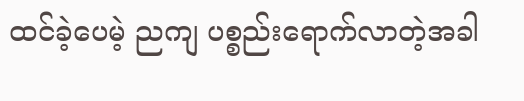ထင်ခဲ့ပေမဲ့ ညကျ ပစ္စည်းရောက်လာတဲ့အခါ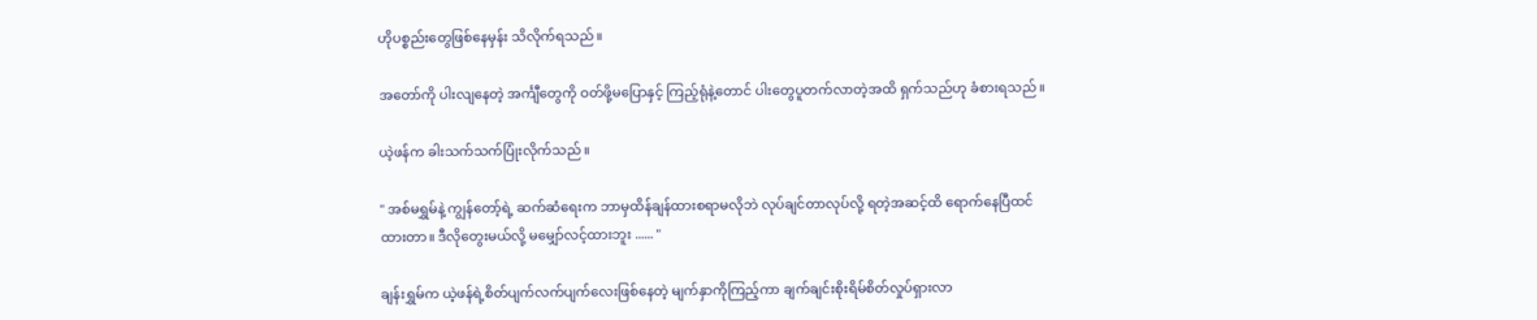ဟိုပစ္စည်းတွေဖြစ်နေမှန်း သိလိုက်ရသည်။

အတော်ကို ပါးလျနေတဲ့ အင်္ကျီတွေကို ဝတ်ဖို့မပြောနှင့် ကြည့်ရုံနဲ့တောင် ပါးတွေပူတက်လာတဲ့အထိ ရှက်သည်ဟု ခံစားရသည်။

ယဲ့ဖန်က ခါးသက်သက်ပြုံးလိုက်သည်။

" အစ်မရွှမ်နဲ့ ကျွန်တော့်ရဲ့ ဆက်ဆံရေးက ဘာမှထိန်ချန်ထားစရာမလိုဘဲ လုပ်ချင်တာလုပ်လို့ ရတဲ့အဆင့်ထိ ရောက်နေပြီထင်ထားတာ။ ဒီလိုတွေးမယ်လို့ မမျှော်လင့်ထားဘူး ...... "

ချန်းရွှမ်က ယဲ့ဖန်ရဲ့စိတ်ပျက်လက်ပျက်လေးဖြစ်နေတဲ့ မျက်နှာကိုကြည့်ကာ ချက်ချင်းစိုးရိမ်စိတ်လှုပ်ရှားလာ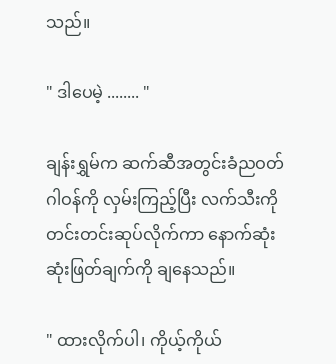သည်။

" ဒါပေမဲ့ ........ "

ချန်းရွှမ်က ဆက်ဆီအတွင်းခံညဝတ်ဂါဝန်ကို လှမ်းကြည့်ပြီး လက်သီးကို တင်းတင်းဆုပ်လိုက်ကာ နောက်ဆုံးဆုံးဖြတ်ချက်ကို ချနေသည်။

" ထားလိုက်ပါ၊ ကိုယ့်ကိုယ်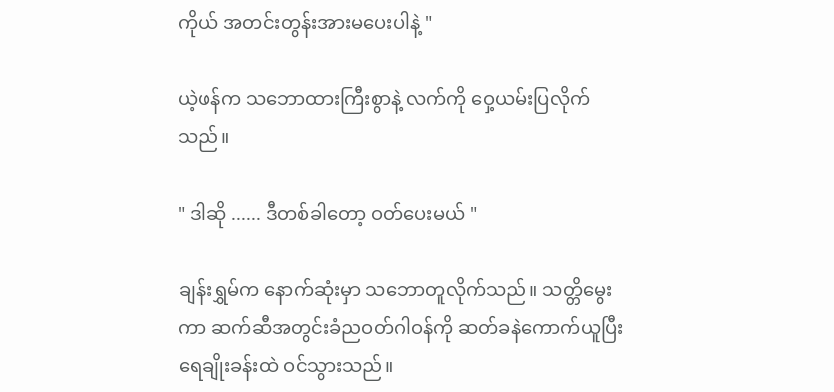ကိုယ် အတင်းတွန်းအားမပေးပါနဲ့ "

ယဲ့ဖန်က သဘောထားကြီးစွာနဲ့ လက်ကို ဝှေ့ယမ်းပြလိုက်သည်။

" ဒါဆို ...... ဒီတစ်ခါတော့ ဝတ်ပေးမယ် "

ချန်းရွှမ်က နောက်ဆုံးမှာ သဘောတူလိုက်သည်။ သတ္တိမွေးကာ ဆက်ဆီအတွင်းခံညဝတ်ဂါဝန်ကို ဆတ်ခနဲကောက်ယူပြီး ရေချိုးခန်းထဲ ဝင်သွားသည်။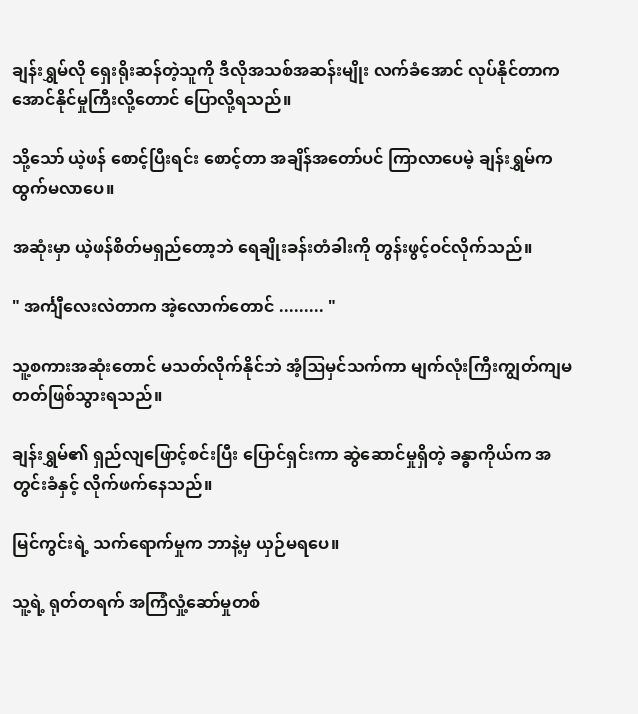ချန်းရွှမ်လို ရှေးရိုးဆန်တဲ့သူကို ဒီလိုအသစ်အဆန်းမျိုး လက်ခံအောင် လုပ်နိုင်တာက အောင်နိုင်မှုကြီးလို့တောင် ပြောလို့ရသည်။

သို့သော် ယဲ့ဖန် စောင့်ပြီးရင်း စောင့်တာ အချိန်အတော်ပင် ကြာလာပေမဲ့ ချန်းရွှမ်က ထွက်မလာပေ။

အဆုံးမှာ ယဲ့ဖန်စိတ်မရှည်တော့ဘဲ ရေချိုးခန်းတံခါးကို တွန်းဖွင့်ဝင်လိုက်သည်။

" အင်္ကျီလေးလဲတာက အဲ့လောက်တောင် ......... "

သူ့စကားအဆုံးတောင် မသတ်လိုက်နိုင်ဘဲ အံ့ဩမှင်သက်ကာ မျက်လုံးကြီးကျွတ်ကျမတတ်ဖြစ်သွားရသည်။

ချန်းရွှမ်၏ ရှည်လျဖြောင့်စင်းပြီး ပြောင်ရှင်းကာ ဆွဲဆောင်မှုရှိတဲ့ ခန္ဓာကိုယ်က အတွင်းခံနှင့် လိုက်ဖက်နေသည်။

မြင်ကွင်းရဲ့ သက်ရောက်မှုက ဘာနဲ့မှ ယှဉ်မရပေ။

သူ့ရဲ့ ရုတ်တရက် အကြံလှုံ့ဆော်မှုတစ်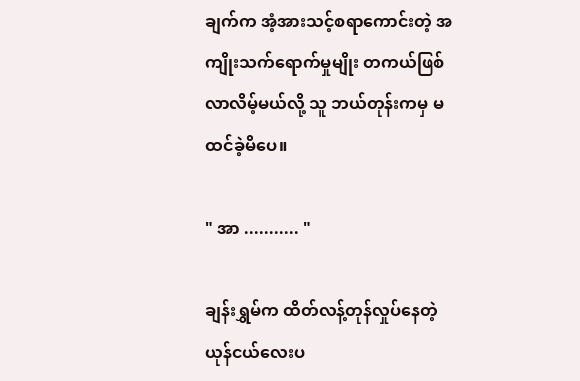ချက်က အံ့အားသင့်စရာကောင်းတဲ့ အကျိုးသက်ရောက်မှုမျိုး တကယ်ဖြစ်လာလိမ့်မယ်လို့ သူ ဘယ်တုန်းကမှ မထင်ခဲ့မိပေ။

" အာ ........... "

ချန်းရွှမ်က ထိတ်လန့်တုန်လှုပ်နေတဲ့ ယုန်ငယ်လေးပ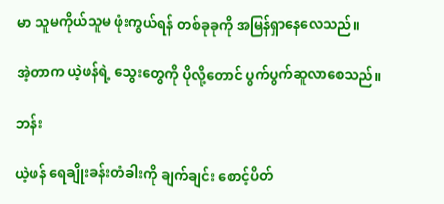မာ သူမကိုယ်သူမ ဖုံးကွယ်ရန် တစ်ခုခုကို အမြန်ရှာနေလေသည်။

အဲ့တာက ယဲ့ဖန်ရဲ့ သွေးတွေကို ပိုလို့တောင် ပွက်ပွက်ဆူလာစေသည်။

ဘန်း

ယဲ့ဖန် ရေချိုးခန်းတံခါးကို ချက်ချင်း စောင့်ပိတ်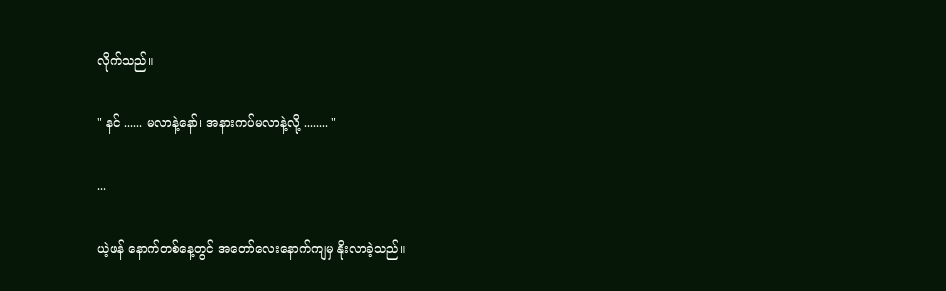လိုက်သည်။

" နင် ...... မလာနဲ့နော်၊ အနားကပ်မလာနဲ့လို့ ........ "

...

ယဲ့ဖန် နောက်တစ်နေ့တွင် အတော်လေးနောက်ကျမှ နိုးလာခဲ့သည်။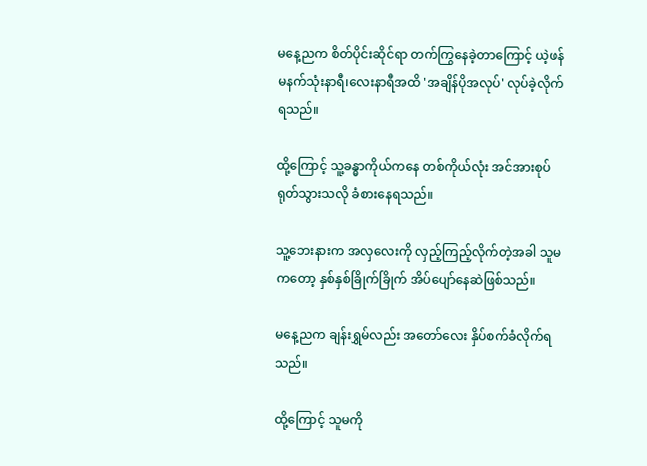မနေ့ညက စိတ်ပိုင်းဆိုင်ရာ တက်ကြွနေခဲ့တာကြောင့် ယဲ့ဖန် မနက်သုံးနာရီ၊လေးနာရီအထိ 'အချိန်ပိုအလုပ်' လုပ်ခဲ့လိုက်ရသည်။

ထို့ကြောင့် သူ့ခန္ဓာကိုယ်ကနေ တစ်ကိုယ်လုံး အင်အားစုပ်ရုတ်သွားသလို ခံစားနေရသည်။

သူ့ဘေးနားက အလှလေးကို လှည့်ကြည့်လိုက်တဲ့အခါ သူမကတော့ နှစ်နှစ်ခြိုက်ခြိုက် အိပ်ပျော်နေဆဲဖြစ်သည်။

မနေ့ညက ချန်းရွှမ်လည်း အတော်လေး နှိပ်စက်ခံလိုက်ရသည်။

ထို့ကြောင့် သူမကို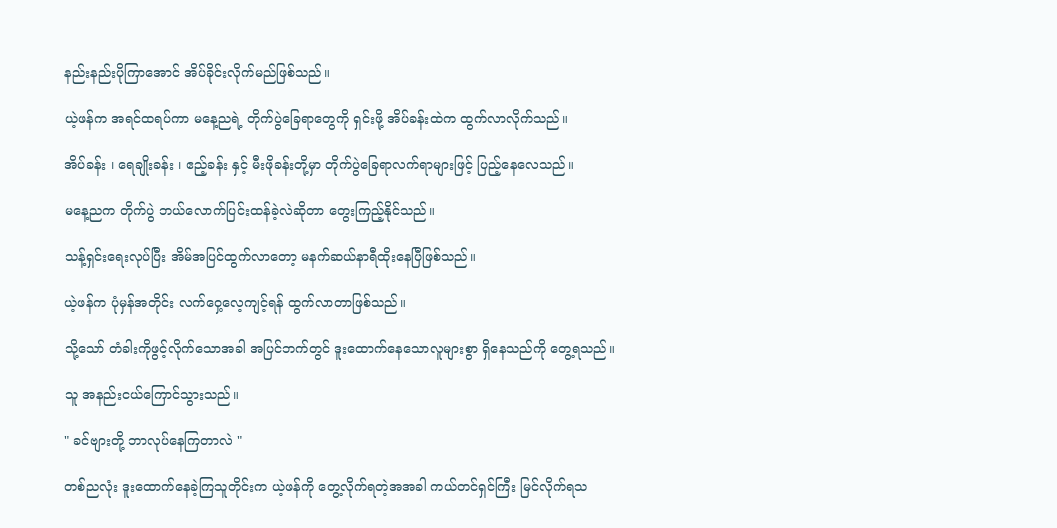နည်းနည်းပိုကြာအောင် အိပ်ခိုင်းလိုက်မည်ဖြစ်သည်။

ယဲ့ဖန်က အရင်ထရပ်ကာ မနေ့ညရဲ့ တိုက်ပွဲခြေရာတွေကို ရှင်းဖို့ အိပ်ခန်းထဲက ထွက်လာလိုက်သည်။

အိပ်ခန်း ၊ ရေချိုးခန်း ၊ ဧည့်ခန်း နှင့် မီးဖိုခန်းတို့မှာ တိုက်ပွဲခြေရာလက်ရာများဖြင့် ပြည့်နေလေသည်။

မနေ့ညက တိုက်ပွဲ ဘယ်လောက်ပြင်းထန်ခဲ့လဲဆိုတာ တွေးကြည့်နိုင်သည်။

သန့်ရှင်းရေးလုပ်ပြီး အိမ်အပြင်ထွက်လာတော့ မနက်ဆယ်နာရီထိုးနေပြီဖြစ်သည်။

ယဲ့ဖန်က ပုံမှန်အတိုင်း လက်ဝှေ့လေ့ကျင့်ရန် ထွက်လာတာဖြစ်သည်။

သို့သော် တံခါးကိုဖွင့်လိုက်သောအခါ အပြင်ဘက်တွင် ဒူးထောက်နေသောလူများစွာ ရှိနေသည်ကို တွေ့ရသည်။

သူ အနည်းငယ်ကြောင်သွားသည်။

" ခင်ဗျားတို့ ဘာလုပ်နေကြတာလဲ "

တစ်ညလုံး ဒူးထောက်နေခဲ့ကြသူတိုင်းက ယဲ့ဖန်ကို တွေ့လိုက်ရတဲ့အအခါ ကယ်တင်ရှင်ကြီး မြင်လိုက်ရသ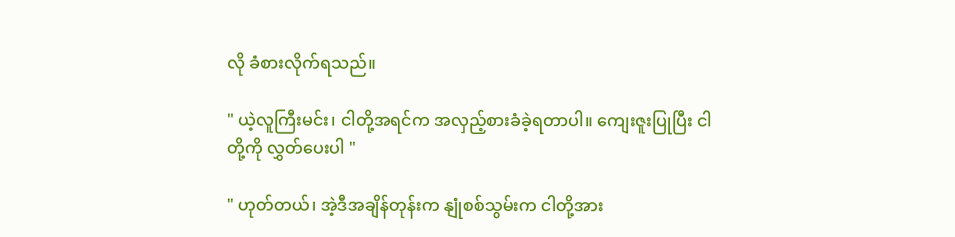လို ခံစားလိုက်ရသည်။

" ယဲ့လူကြီးမင်း၊ ငါတို့အရင်က အလှည့်စားခံခဲ့ရတာပါ။ ကျေးဇူးပြုပြီး ငါတို့ကို လွှတ်ပေးပါ "

" ဟုတ်တယ်၊ အဲ့ဒီအချိန်တုန်းက နျုံစစ်သွမ်းက ငါတို့အား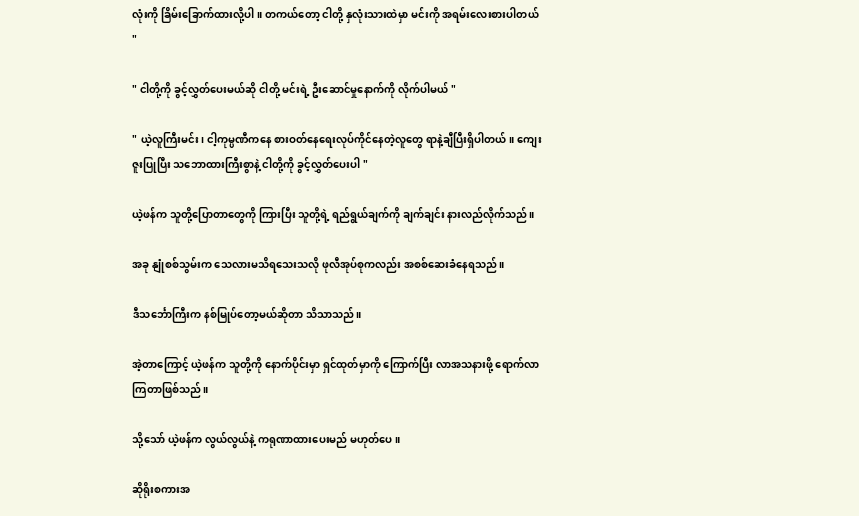လုံးကို ခြိမ်းခြောက်ထားလို့ပါ။ တကယ်တော့ ငါတို့ နှလုံးသားထဲမှာ မင်းကို အရမ်းလေးစားပါတယ် "

" ငါတို့ကို ခွင့်လွှတ်ပေးမယ်ဆို ငါတို့ မင်းရဲ့ ဦးဆောင်မှုနောက်ကို လိုက်ပါမယ် "

" ယဲ့လူကြီးမင်း၊ ငါ့ကုမ္ပဏီကနေ စားဝတ်နေရေးလုပ်ကိုင်နေတဲ့လူတွေ ရာနဲ့ချီပြီးရှိပါတယ်။ ကျေးဇူးပြုပြီး သဘောထားကြီးစွာနဲ့ ငါတို့ကို ခွင့်လွှတ်ပေးပါ "

ယဲ့ဖန်က သူတို့ပြောတာတွေကို ကြားပြီး သူတို့ရဲ့ ရည်ရွယ်ချက်ကို ချက်ချင်း နားလည်လိုက်သည်။

အခု နျုံစစ်သွမ်းက သေလားမသိရသေးသလို ဖုလီအုပ်စုကလည်း အစစ်ဆေးခံနေရသည်။

ဒီသင်္ဘောကြီးက နစ်မြုပ်တော့မယ်ဆိုတာ သိသာသည်။

အဲ့တာကြောင့် ယဲ့ဖန်က သူတို့ကို နောက်ပိုင်းမှာ ရှင်ထုတ်မှာကို ကြောက်ပြီး လာအသနားဖို့ ရောက်လာကြတာဖြစ်သည်။

သို့သော် ယဲ့ဖန်က လွယ်လွယ်နဲ့ ကရုဏာထားပေးမည် မဟုတ်ပေ။

ဆိုရိုးစကားအ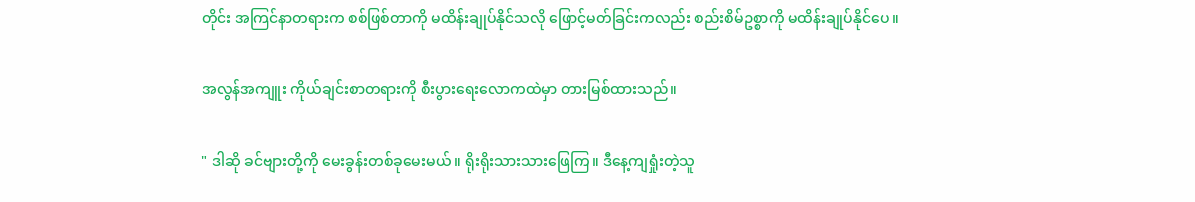တိုင်း အကြင်နာတရားက စစ်ဖြစ်တာကို မထိန်းချုပ်နိုင်သလို ဖြောင့်မတ်ခြင်းကလည်း စည်းစိမ်ဥစ္စာကို မထိန်းချုပ်နိုင်ပေ။

အလွန်အကျူး ကိုယ်ချင်းစာတရားကို စီးပွားရေးလောကထဲမှာ တားမြစ်ထားသည်။

" ဒါဆို ခင်ဗျားတို့ကို မေးခွန်းတစ်ခုမေးမယ်။ ရိုးရိုးသားသားဖြေကြ။ ဒီနေ့ကျရှုံးတဲ့သူ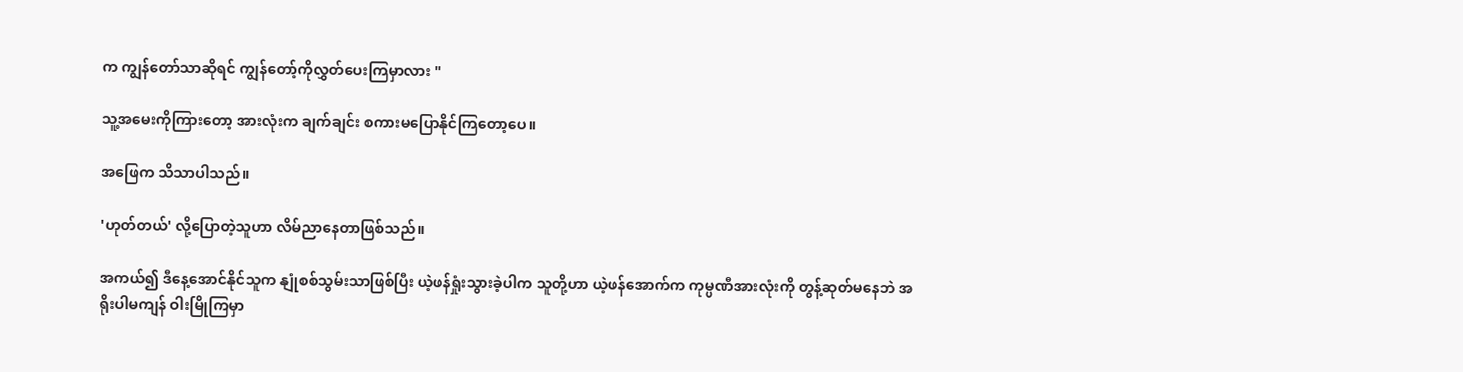က ကျွန်တော်သာဆိုရင် ကျွန်တော့်ကိုလွှတ်ပေးကြမှာလား "

သူ့အမေးကိုကြားတော့ အားလုံးက ချက်ချင်း စကားမပြောနိုင်ကြတော့ပေ။

အဖြေက သိသာပါသည်။

'ဟုတ်တယ်' လို့ပြောတဲ့သူဟာ လိမ်ညာနေတာဖြစ်သည်။

အကယ်၍ ဒီနေ့အောင်နိုင်သူက နျုံစစ်သွမ်းသာဖြစ်ပြီး ယဲ့ဖန်ရှုံးသွားခဲ့ပါက သူတို့ဟာ ယဲ့ဖန်အောက်က ကုမ္ပဏီအားလုံးကို တွန့်ဆုတ်မနေဘဲ အရိုးပါမကျန် ဝါးမြိုကြမှာ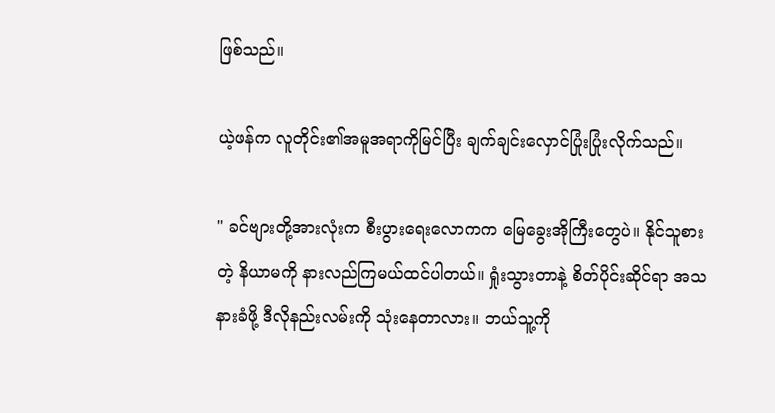ဖြစ်သည်။

ယဲ့ဖန်က လူတိုင်း၏အမူအရာကိုမြင်ပြီး ချက်ချင်းလှောင်ပြုံးပြုံးလိုက်သည်။

" ခင်ဗျားတို့အားလုံးက စီးပွားရေးလောကက မြေခွေးအိုကြီးတွေပဲ။ နိုင်သူစားတဲ့ နိယာမကို နားလည်ကြမယ်ထင်ပါတယ်။ ရှုံးသွားတာနဲ့ စိတ်ပိုင်းဆိုင်ရာ အသနားခံဖို့ ဒီလိုနည်းလမ်းကို သုံးနေတာလား။ ဘယ်သူ့ကို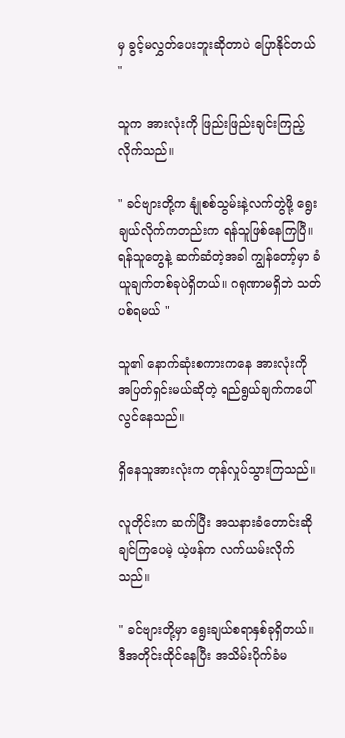မှ ခွင့်မလွှတ်ပေးဘူးဆိုတာပဲ ပြောနိုင်တယ် "

သူက အားလုံးကို ဖြည်းဖြည်းချင်းကြည့်လိုက်သည်။

" ခင်ဗျားတို့က နျုံစစ်သွမ်းနဲ့လက်တွဲဖို့ ရွေးချယ်လိုက်ကတည်းက ရန်သူဖြစ်နေကြပြီ။ ရန်သူတွေနဲ့ ဆက်ဆံတဲ့အခါ ကျွန်တော့်မှာ ခံယူချက်တစ်ခုပဲရှိတယ်။ ဂရုဏာမရှိဘဲ သတ်ပစ်ရမယ် "

သူ၏ နောက်ဆုံးစကားကနေ အားလုံးကို အပြတ်ရှင်းမယ်ဆိုတဲ့ ရည်ရွယ်ချက်ကပေါ်လွင်နေသည်။

ရှိနေသူအားလုံးက တုန်လှုပ်သွားကြသည်။

လူတိုင်းက ဆက်ပြီး အသနားခံတောင်းဆိုချင်ကြပေမဲ့ ယဲ့ဖန်က လက်ယမ်းလိုက်သည်။

" ခင်ဗျားတို့မှာ ရွေးချယ်စရာနှစ်ခုရှိတယ်။ ဒီအတိုင်းထိုင်နေပြီး အသိမ်းပိုက်ခံမ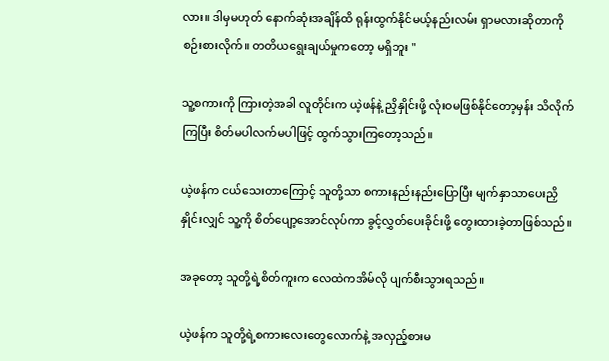လား။ ဒါမှမဟုတ် နောက်ဆုံးအချိန်ထိ ရုန်းထွက်နိုင်မယ့်နည်းလမ်း ရှာမလားဆိုတာကို စဉ်းစားလိုက်။ တတိယရွေးချယ်မှုကတော့ မရှိဘူး "

သူ့စကားကို ကြားတဲ့အခါ လူတိုင်းက ယဲ့ဖန်နဲ့ ညှိနှိုင်းဖို့ လုံးဝမဖြစ်နိုင်တော့မှန်း သိလိုက်ကြပြီး စိတ်မပါလက်မပါဖြင့် ထွက်သွားကြတော့သည်။

ယဲ့ဖန်က ငယ်သေးတာကြောင့် သူတို့သာ စကားနည်းနည်းပြောပြီး မျက်နှာသာပေးညှိနှိုင်းလျှင် သူ့ကို စိတ်ပျော့အောင်လုပ်ကာ ခွင့်လွှတ်ပေးခိုင်းဖို့ တွေးထားခဲ့တာဖြစ်သည်။

အခုတော့ သူတို့ရဲ့စိတ်ကူးက လေထဲကအိမ်လို ပျက်စီးသွားရသည်။

ယဲ့ဖန်က သူတို့ရဲ့စကားလေးတွေလောက်နဲ့ အလှည့်စားမ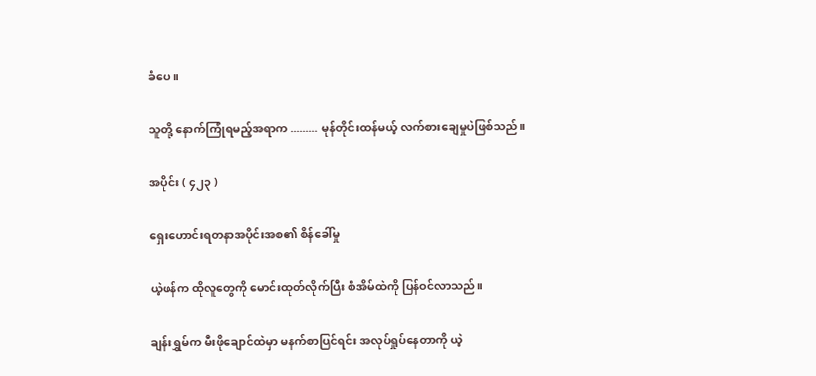ခံပေ။

သူတို့ နောက်ကြုံရမည့်အရာက ......... မုန်တိုင်းထန်မယ့် လက်စားချေမှုပဲဖြစ်သည်။

အပိုင်း ( ၄၂၃ )

ရှေးဟောင်းရတနာအပိုင်းအစ၏ စိန်ခေါ်မှု

ယဲ့ဖန်က ထိုလူတွေကို မောင်းထုတ်လိုက်ပြီး စံအိမ်ထဲကို ပြန်ဝင်လာသည်။

ချန်းရွှမ်က မီးဖိုချောင်ထဲမှာ မနက်စာပြင်ရင်း အလုပ်ရှုပ်နေတာကို ယဲ့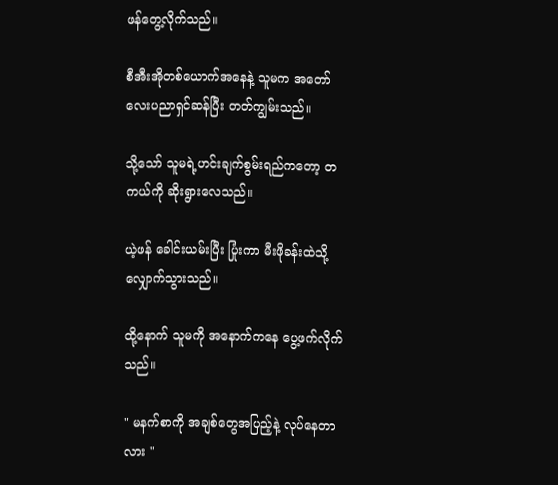ဖန်တွေ့လိုက်သည်။

စီအီးအိုတစ်ယောက်အနေနဲ့ သူမက အတော်လေးပညာရှင်ဆန်ပြီး တတ်ကျွမ်းသည်။

သို့သော် သူမရဲ့ဟင်းချက်စွမ်းရည်ကတော့ တကယ်ကို ဆိုးရွားလေသည်။

ယဲ့ဖန် ခေါင်းယမ်းပြီး ပြုံးကာ မီးဖိုခန်းထဲသို့ လျှောက်သွားသည်။

ထို့နောက် သူမကို အနောက်ကနေ ပွေ့ဖက်လိုက်သည်။

" မနက်စာကို အချစ်တွေအပြည့်နဲ့ လုပ်နေတာလား "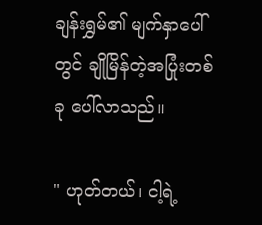ချန်းရွှမ်၏ မျက်နှာပေါ်တွင် ချိုမြိန်တဲ့အပြုံးတစ်ခု ပေါ်လာသည်။

" ဟုတ်တယ်၊ ငါ့ရဲ့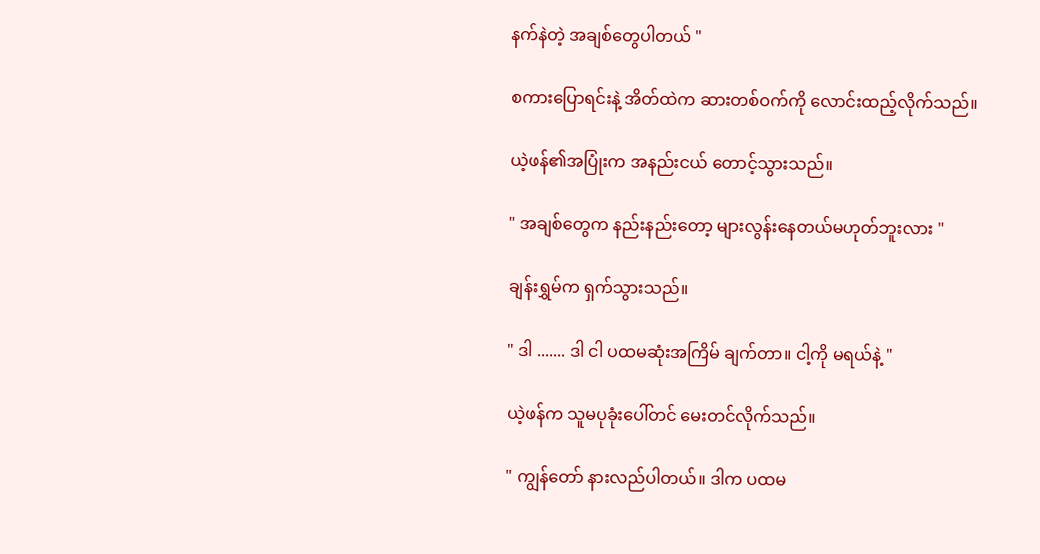နက်နဲတဲ့ အချစ်တွေပါတယ် "

စကားပြောရင်းနဲ့ အိတ်ထဲက ဆားတစ်ဝက်ကို လောင်းထည့်လိုက်သည်။

ယဲ့ဖန်၏အပြုံးက အနည်းငယ် တောင့်သွားသည်။

" အချစ်တွေက နည်းနည်းတော့ များလွန်းနေတယ်မဟုတ်ဘူးလား "

ချန်းရွှမ်က ရှက်သွားသည်။

" ဒါ ....... ဒါ ငါ ပထမဆုံးအကြိမ် ချက်တာ။ ငါ့ကို မရယ်နဲ့ "

ယဲ့ဖန်က သူမပုခုံးပေါ်တင် မေးတင်လိုက်သည်။

" ကျွန်တော် နားလည်ပါတယ်။ ဒါက ပထမ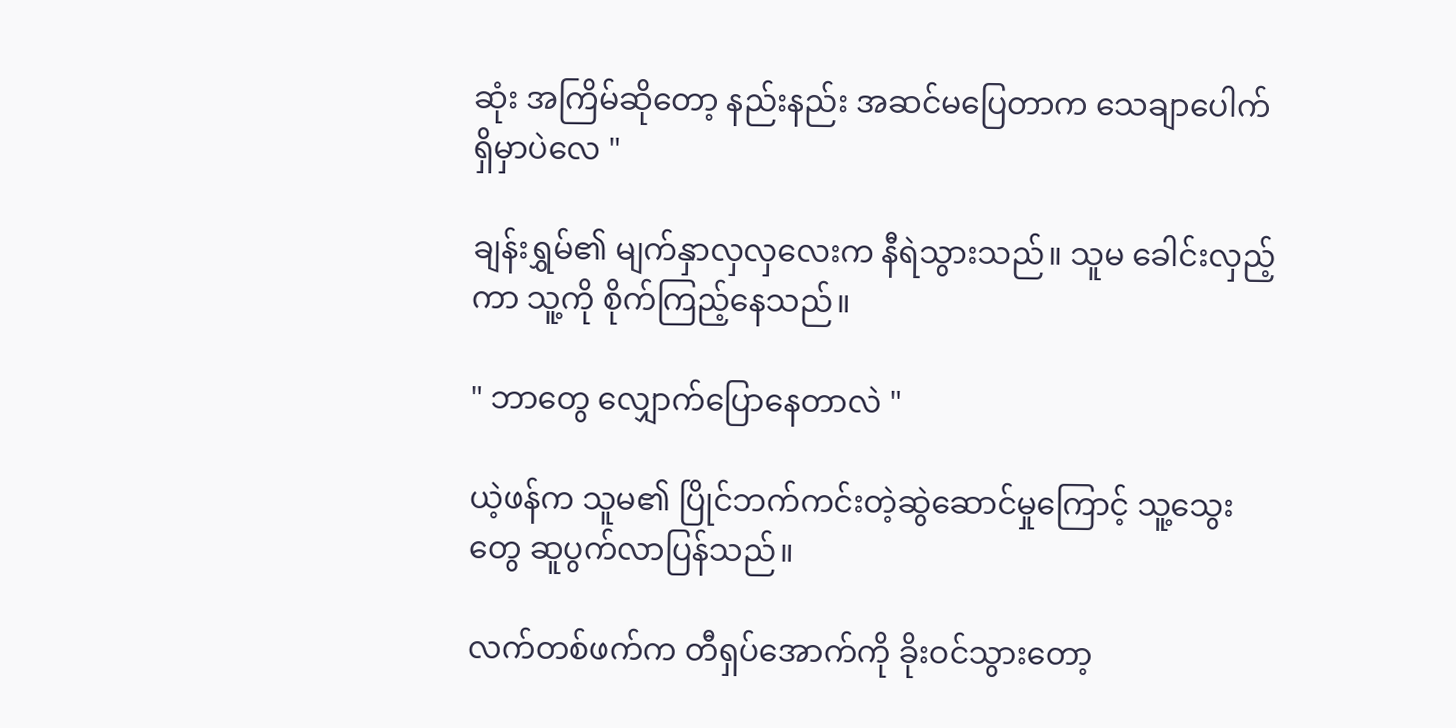ဆုံး အကြိမ်ဆိုတော့ နည်းနည်း အဆင်မပြေတာက သေချာပေါက်ရှိမှာပဲလေ "

ချန်းရွှမ်၏ မျက်နှာလှလှလေးက နီရဲသွားသည်။ သူမ ခေါင်းလှည့်ကာ သူ့ကို စိုက်ကြည့်နေသည်။

" ဘာတွေ လျှောက်ပြောနေတာလဲ "

ယဲ့ဖန်က သူမ၏ ပြိုင်ဘက်ကင်းတဲ့ဆွဲဆောင်မှုကြောင့် သူ့သွေးတွေ ဆူပွက်လာပြန်သည်။

လက်တစ်ဖက်က တီရှပ်အောက်ကို ခိုးဝင်သွားတော့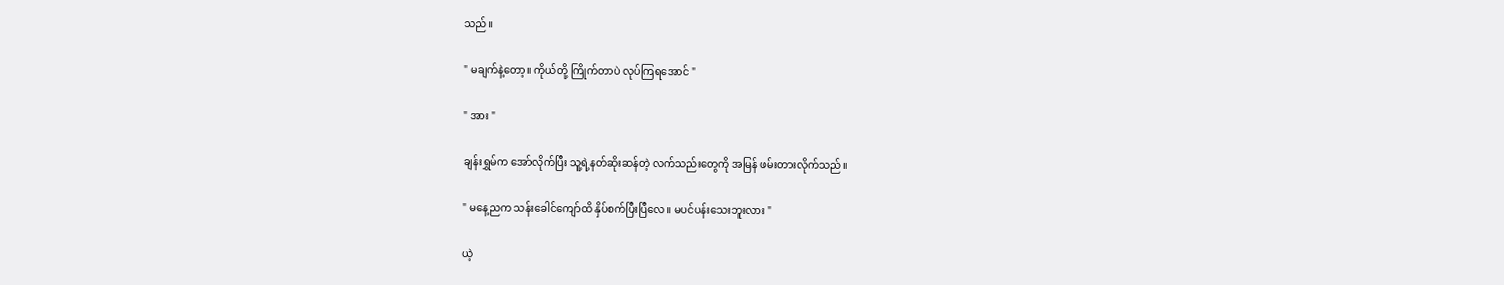သည်။

" မချက်နဲ့တော့။ ကိုယ်တို့ ကြိုက်တာပဲ လုပ်ကြရအောင် "

" အား "

ချန်းရွှမ်က အော်လိုက်ပြီး သူ့ရဲ့နတ်ဆိုးဆန်တဲ့ လက်သည်းတွေကို အမြန် ဖမ်းတားလိုက်သည်။

" မနေ့ညက သန်းခေါင်ကျော်ထိ နှိပ်စက်ပြီးပြီလေ။ မပင်ပန်းသေးဘူးလား "

ယဲ့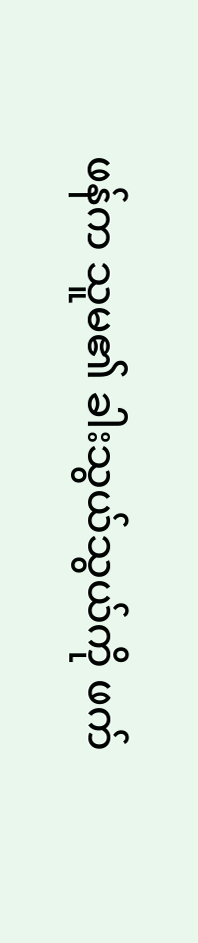ဖန်က သူမ၏ ခါးသွယ်သွယ်ကို ဖက်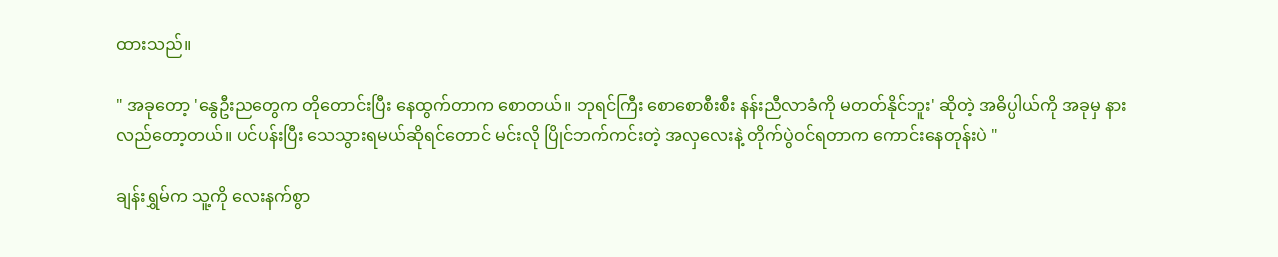ထားသည်။

" အခုတော့ 'နွေဦးညတွေက တိုတောင်းပြီး နေထွက်တာက စောတယ်။ ဘုရင်ကြီး စောစောစီးစီး နန်းညီလာခံကို မတတ်နိုင်ဘူး' ဆိုတဲ့ အဓိပ္ပါယ်ကို အခုမှ နားလည်တော့တယ်။ ပင်ပန်းပြီး သေသွားရမယ်ဆိုရင်တောင် မင်းလို ပြိုင်ဘက်ကင်းတဲ့ အလှလေးနဲ့ တိုက်ပွဲဝင်ရတာက ကောင်းနေတုန်းပဲ "

ချန်းရွှမ်က သူ့ကို လေးနက်စွာ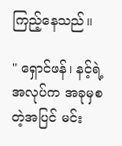ကြည့်နေသည်။

" ရှောင်ဖန်၊ နင့်ရဲ့အလုပ်က အခုမှစတဲ့အပြင် မင်း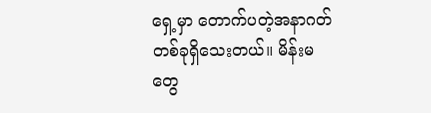ရှေ့မှာ တောက်ပတဲ့အနာဂတ်တစ်ခုရှိသေးတယ်။ မိန်းမတွေ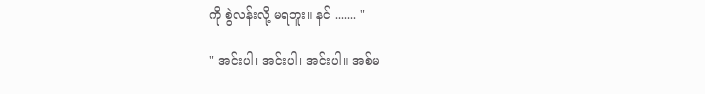ကို စွဲလန်းလို့ မရဘူး။ နင် ....... "

" အင်းပါ၊ အင်းပါ၊ အင်းပါ။ အစ်မ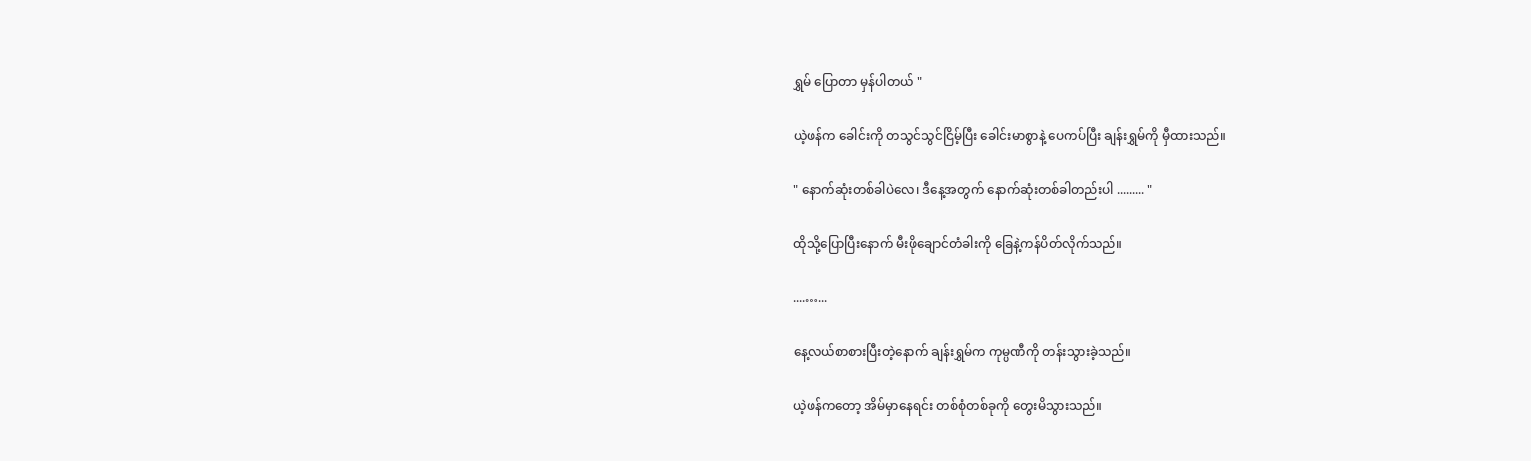ရွှမ် ပြောတာ မှန်ပါတယ် "

ယဲ့ဖန်က ခေါင်းကို တသွင်သွင်ငြိမ့်ပြီး ခေါင်းမာစွာနဲ့ ပေကပ်ပြီး ချန်းရွှမ်ကို မှီထားသည်။

" နောက်ဆုံးတစ်ခါပဲလေ၊ ဒီနေ့အတွက် နောက်ဆုံးတစ်ခါတည်းပါ ......... "

ထိုသို့ပြောပြီးနောက် မီးဖိုချောင်တံခါးကို ခြေနဲ့ကန်ပိတ်လိုက်သည်။

....…...

နေ့လယ်စာစားပြီးတဲ့နောက် ချန်းရွှမ်က ကုမ္ပဏီကို တန်းသွားခဲ့သည်။

ယဲ့ဖန်ကတော့ အိမ်မှာနေရင်း တစ်စုံတစ်ခုကို တွေးမိသွားသည်။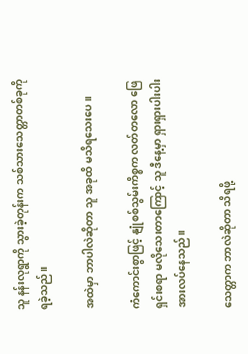သူ နန်းလုရွာကို သွားခဲ့တုန်းက သစ်သားသေတ္တာတစ်ခုကို ရခဲ့သည်။

အထဲမှာ ဘာပါလဲဆိုတာ သူ အခုထိ မသိရသေးပေ။

ကံကောင်းစွာဖြင့် နျုံစစ်သွမ်းကိစ္စက လတ်တလော ဖြေရှင်းစရာ မလိုသေးတာကြောင့် သူ ဒီနေ့မှာ ရှားရှားပါးပါး အားလပ်နေသည်။

သေတ္တာက ဘာလဲဆိုတာ သိရဖို့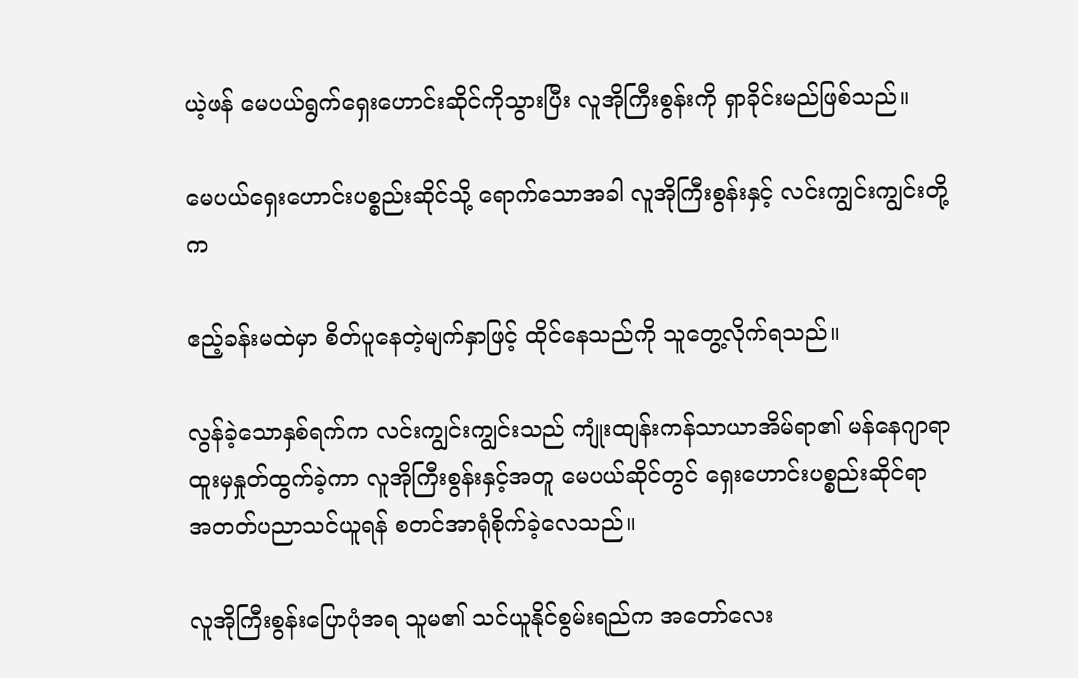ယဲ့ဖန် မေပယ်ရွက်ရှေးဟောင်းဆိုင်ကိုသွားပြီး လူအိုကြီးစွန်းကို ရှာခိုင်းမည်ဖြစ်သည်။

မေပယ်ရှေးဟောင်းပစ္စည်းဆိုင်သို့ ရောက်သောအခါ လူအိုကြီးစွန်းနှင့် လင်းကျွင်းကျွင်းတို့က

ဧည့်ခန်းမထဲမှာ စိတ်ပူနေတဲ့မျက်နှာဖြင့် ထိုင်နေသည်ကို သူတွေ့လိုက်ရသည်။

လွန်ခဲ့သောနှစ်ရက်က လင်းကျွင်းကျွင်းသည် ကျုံးထျန်းကန်သာယာအိမ်ရာ၏ မန်နေဂျာရာထူးမှနှုတ်ထွက်ခဲ့ကာ လူအိုကြီးစွန်းနှင့်အတူ မေပယ်ဆိုင်တွင် ရှေးဟောင်းပစ္စည်းဆိုင်ရာ အတတ်ပညာသင်ယူရန် စတင်အာရုံစိုက်ခဲ့လေသည်။

လူအိုကြီးစွန်းပြောပုံအရ သူမ၏ သင်ယူနိုင်စွမ်းရည်က အတော်လေး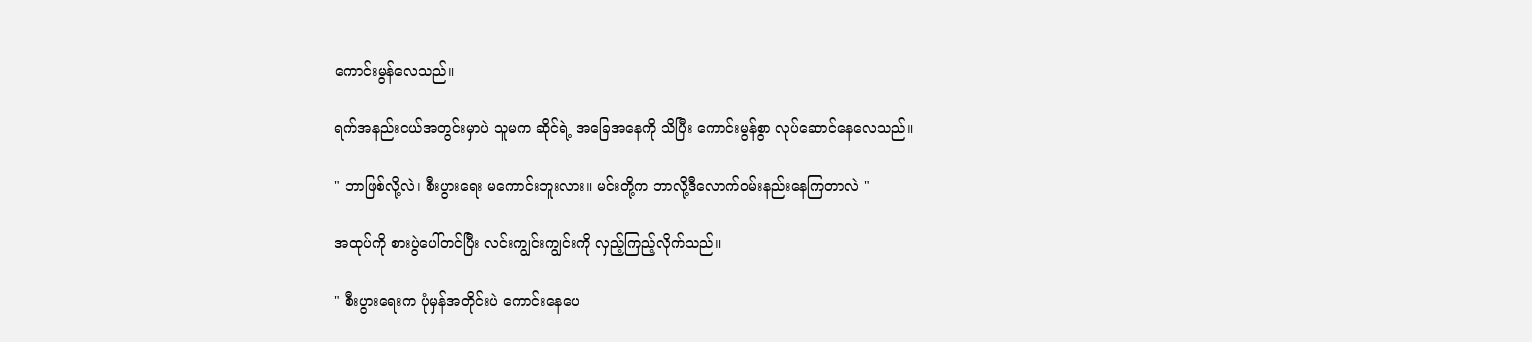ကောင်းမွန်လေသည်။

ရက်အနည်းငယ်အတွင်းမှာပဲ သူမက ဆိုင်ရဲ့ အခြေအနေကို သိပြီး ကောင်းမွန်စွာ လုပ်ဆောင်နေလေသည်။

" ဘာဖြစ်လို့လဲ၊ စီးပွားရေး မကောင်းဘူးလား။ မင်းတို့က ဘာလို့ဒီလောက်ဝမ်းနည်းနေကြတာလဲ "

အထုပ်ကို စားပွဲပေါ်တင်ပြီး လင်းကျွင်းကျွင်းကို လှည့်ကြည့်လိုက်သည်။

" စီးပွားရေးက ပုံမှန်အတိုင်းပဲ ကောင်းနေပေ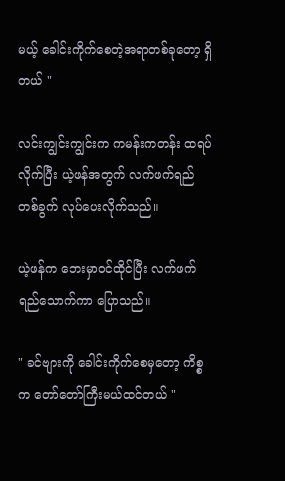မယ့် ခေါင်းကိုက်စေတဲ့အရာတစ်ခုတော့ ရှိတယ် "

လင်းကျွင်းကျွင်းက ကမန်းကတန်း ထရပ်လိုက်ပြီး ယဲ့ဖန်အတွက် လက်ဖက်ရည်တစ်ခွက် လုပ်ပေးလိုက်သည်။

ယဲ့ဖန်က ဘေးမှာဝင်ထိုင်ပြီး လက်ဖက်ရည်သောက်ကာ ပြောသည်။

" ခင်ဗျားကို ခေါင်းကိုက်စေမှတော့ ကိစ္စက တော်တော်ကြီးမယ်ထင်တယ် "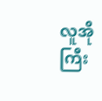လူအိုကြီး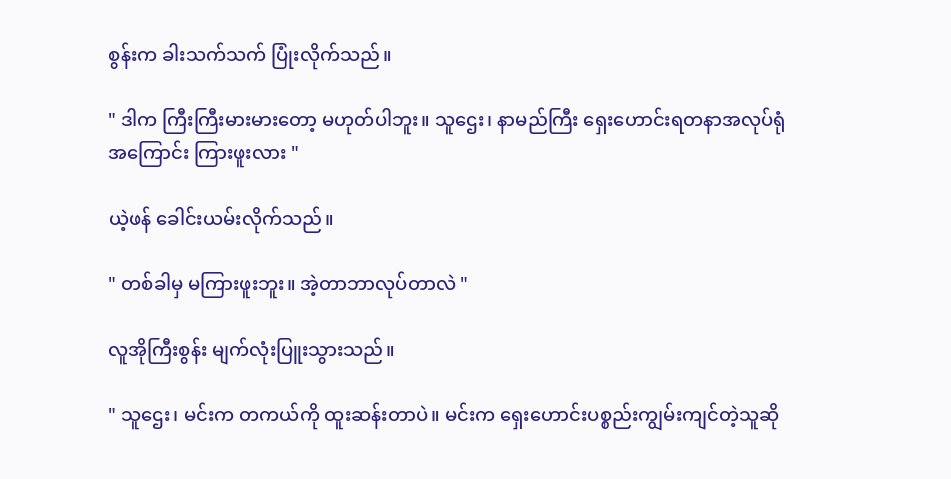စွန်းက ခါးသက်သက် ပြုံးလိုက်သည်။

" ဒါက ကြီးကြီးမားမားတော့ မဟုတ်ပါဘူး။ သူဌေး၊ နာမည်ကြီး ရှေးဟောင်းရတနာအလုပ်ရုံအကြောင်း ကြားဖူးလား "

ယဲ့ဖန် ခေါင်းယမ်းလိုက်သည်။

" တစ်ခါမှ မကြားဖူးဘူး။ အဲ့တာဘာလုပ်တာလဲ "

လူအိုကြီးစွန်း မျက်လုံးပြူးသွားသည်။

" သူဌေး၊ မင်းက တကယ်ကို ထူးဆန်းတာပဲ။ မင်းက ရှေးဟောင်းပစ္စည်းကျွမ်းကျင်တဲ့သူဆို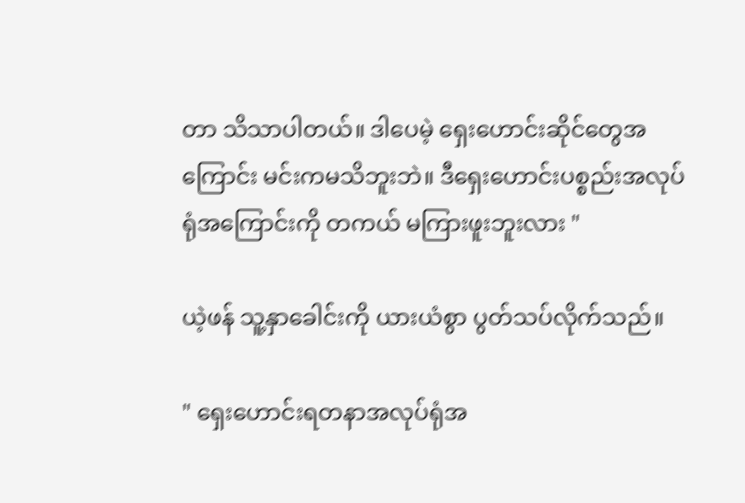တာ သိသာပါတယ်။ ဒါပေမဲ့ ရှေးဟောင်းဆိုင်တွေအကြောင်း မင်းကမသိဘူးဘဲ။ ဒီရှေးဟောင်းပစ္စည်းအလုပ်ရုံအကြောင်းကို တကယ် မကြားဖူးဘူးလား "

ယဲ့ဖန် သူ့နှာခေါင်းကို ယားယံစွာ ပွတ်သပ်လိုက်သည်။

" ရှေးဟောင်းရတနာအလုပ်ရုံအ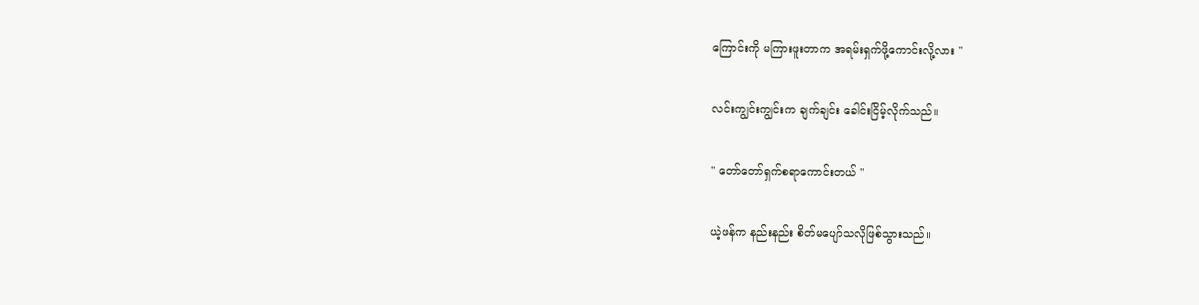ကြောင်းကို မကြားဖူးတာက အရမ်းရှက်ဖို့ကောင်းလို့လား "

လင်းကျွင်းကျွင်းက ချက်ချင်း ခေါင်းငြိမ့်လိုက်သည်။

" တော်တော်ရှက်စရာကောင်းတယ် "

ယဲ့ဖန်က နည်းနည်း စိတ်မပျော်သလိုဖြစ်သွားသည်။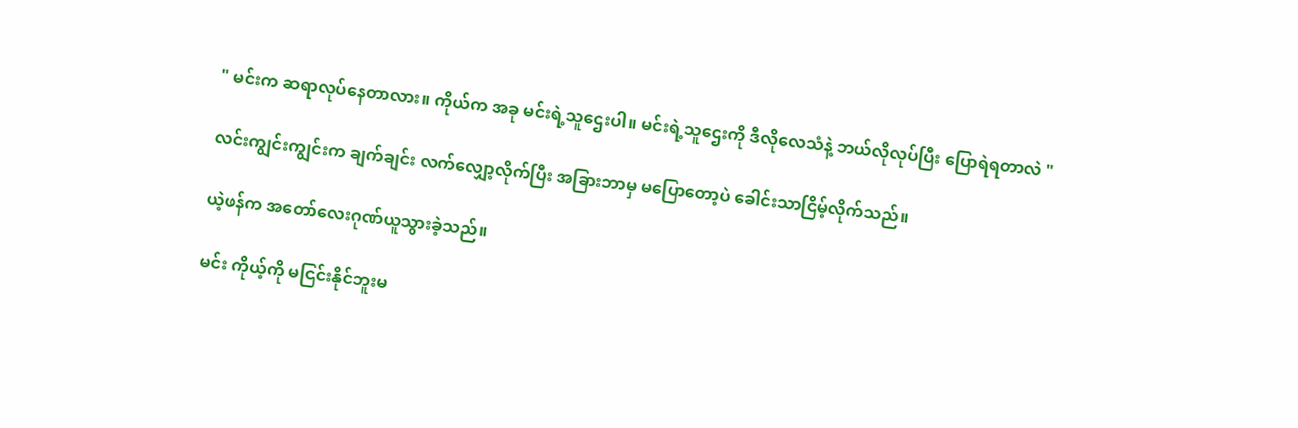" မင်းက ဆရာလုပ်နေတာလား။ ကိုယ်က အခု မင်းရဲ့သူဌေးပါ။ မင်းရဲ့သူဌေးကို ဒီလိုလေသံနဲ့ ဘယ်လိုလုပ်ပြီး ပြောရဲရတာလဲ "

လင်းကျွင်းကျွင်းက ချက်ချင်း လက်လျှော့လိုက်ပြီး အခြားဘာမှ မပြောတော့ပဲ ခေါင်းသာငြိမ့်လိုက်သည်။

ယဲ့ဖန်က အတော်လေးဂုဏ်ယူသွားခဲ့သည်။

မင်း ကိုယ့်ကို မငြင်းနိုင်ဘူးမ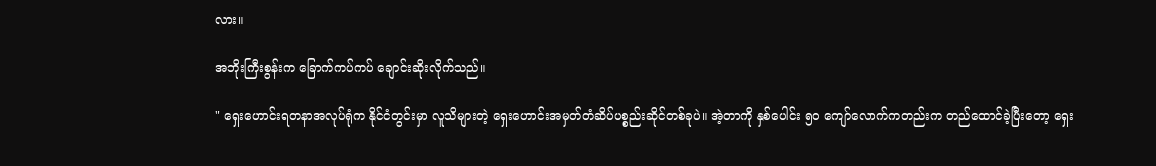လား။

အဘိုးကြီးစွန်းက ခြောက်ကပ်ကပ် ချောင်းဆိုးလိုက်သည်။

" ရှေးဟောင်းရတနာအလုပ်ရုံက နိုင်ငံတွင်းမှာ လူသိများတဲ့ ရှေးဟောင်းအမှတ်တံဆိပ်ပစ္စည်းဆိုင်တစ်ခုပဲ။ အဲ့တာကို နှစ်ပေါင်း ၅၀ ကျော်လောက်ကတည်းက တည်ထောင်ခဲ့ပြီးတော့ ရှေး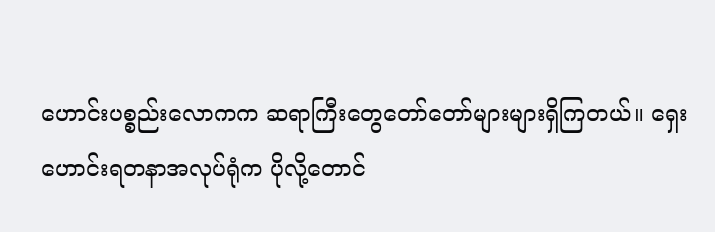ဟောင်းပစ္စည်းလောကက ဆရာကြီးတွေတော်တော်များများရှိကြတယ်။ ရှေးဟောင်းရတနာအလုပ်ရုံက ပိုလို့တောင်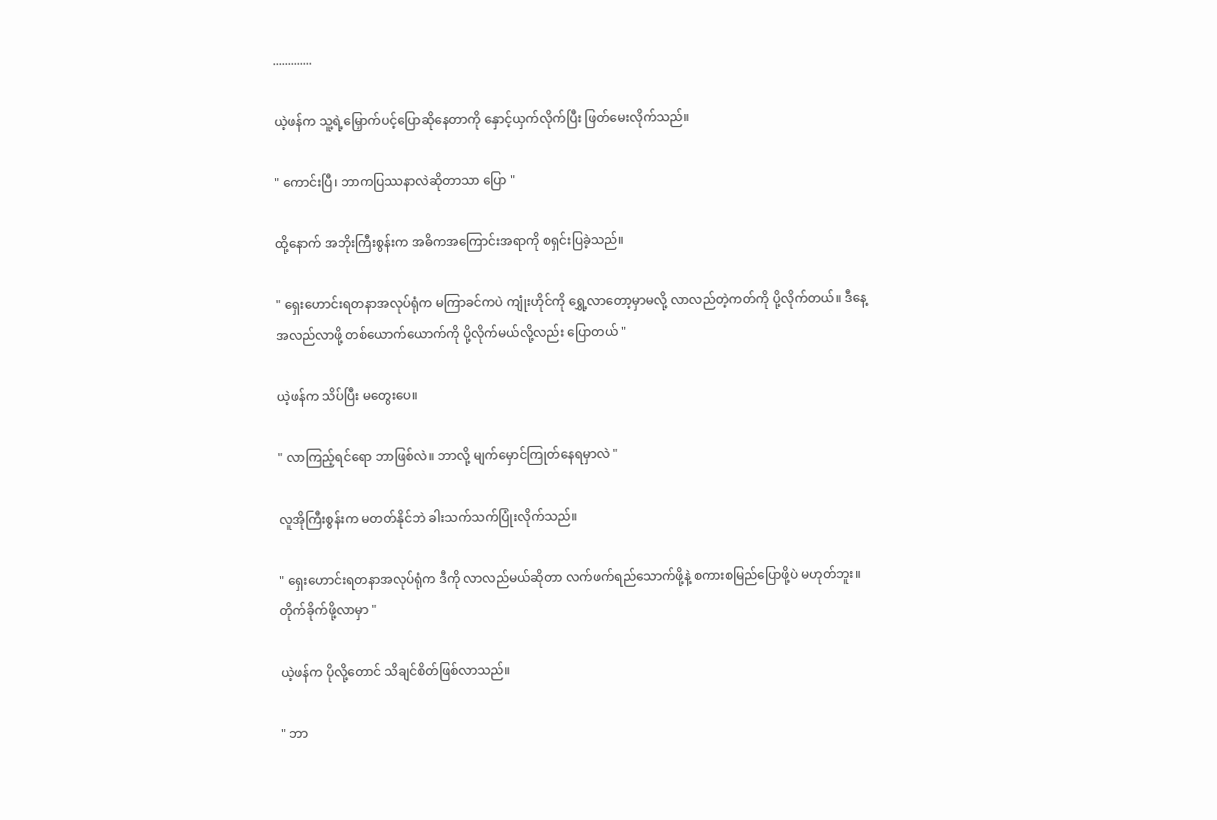.............

ယဲ့ဖန်က သူ့ရဲ့မြှောက်ပင့်ပြောဆိုနေတာကို နှောင့်ယှက်လိုက်ပြီး ဖြတ်မေးလိုက်သည်။

" ကောင်းပြီ၊ ဘာကပြဿနာလဲဆိုတာသာ ပြော "

ထို့နောက် အဘိုးကြီးစွန်းက အဓိကအကြောင်းအရာကို စရှင်းပြခဲ့သည်။

" ရှေးဟောင်းရတနာအလုပ်ရုံက မကြာခင်ကပဲ ကျုံးဟိုင်ကို ရွှေ့လာတော့မှာမလို့ လာလည်တဲ့ကတ်ကို ပို့လိုက်တယ်။ ဒီနေ့ အလည်လာဖို့ တစ်ယောက်ယောက်ကို ပို့လိုက်မယ်လို့လည်း ပြောတယ် "

ယဲ့ဖန်က သိပ်ပြီး မတွေးပေ။

" လာကြည့်ရင်ရော ဘာဖြစ်လဲ။ ဘာလို့ မျက်မှောင်ကြုတ်နေရမှာလဲ "

လူအိုကြီးစွန်းက မတတ်နိုင်ဘဲ ခါးသက်သက်ပြုံးလိုက်သည်။

" ရှေးဟောင်းရတနာအလုပ်ရုံက ဒီကို လာလည်မယ်ဆိုတာ လက်ဖက်ရည်သောက်ဖို့နဲ့ စကားစမြည်ပြောဖို့ပဲ မဟုတ်ဘူး။ တိုက်ခိုက်ဖို့လာမှာ "

ယဲ့ဖန်က ပိုလို့တောင် သိချင်စိတ်ဖြစ်လာသည်။

" ဘာ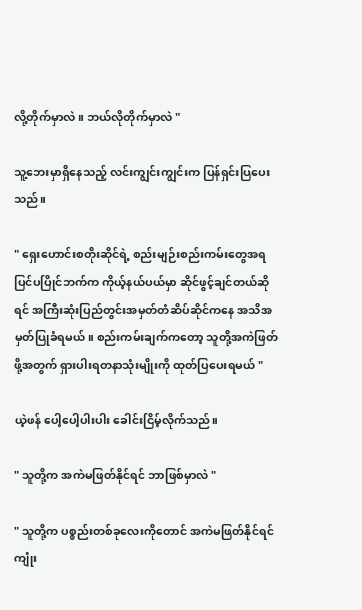လို့တိုက်မှာလဲ။ ဘယ်လိုတိုက်မှာလဲ "

သူ့ဘေးမှာရှိနေသည့် လင်းကျွင်းကျွင်းက ပြန်ရှင်းပြပေးသည်။

" ရှေးဟောင်းစတိုးဆိုင်ရဲ့ စည်းမျဉ်းစည်းကမ်းတွေအရ ပြင်ပပြိုင်ဘက်က ကိုယ့်နယ်ပယ်မှာ ဆိုင်ဖွင့်ချင်တယ်ဆိုရင် အကြီးဆုံးပြည်တွင်းအမှတ်တံဆိပ်ဆိုင်ကနေ အသိအမှတ်ပြုခံရမယ်။ စည်းကမ်းချက်ကတော့ သူတို့အကဲဖြတ်ဖို့အတွက် ရှားပါးရတနာသုံးမျိုးကို ထုတ်ပြပေးရမယ် "

ယဲ့ဖန် ပေါ့ပေါ့ပါးပါး ခေါင်းငြိမ့်လိုက်သည်။

" သူတို့က အကဲမဖြတ်နိုင်ရင် ဘာဖြစ်မှာလဲ "

" သူတို့က ပစ္စည်းတစ်ခုလေးကိုတောင် အကဲမဖြတ်နိုင်ရင် ကျုံး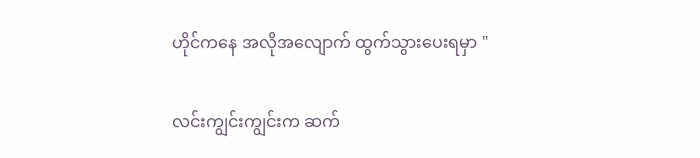ဟိုင်ကနေ အလိုအလျောက် ထွက်သွားပေးရမှာ "

လင်းကျွင်းကျွင်းက ဆက်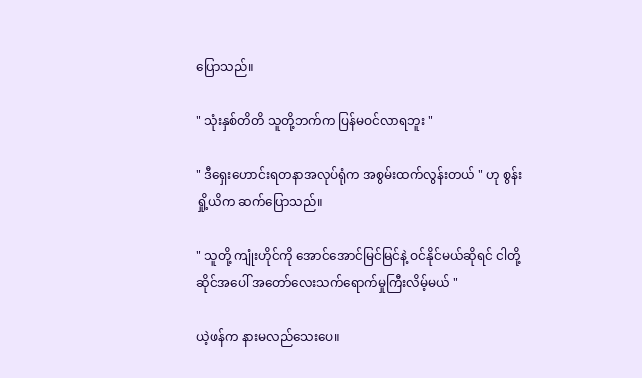ပြောသည်။

" သုံးနှစ်တိတိ သူတို့ဘက်က ပြန်မဝင်လာရဘူး "

" ဒီရှေးဟောင်းရတနာအလုပ်ရုံက အစွမ်းထက်လွန်းတယ် " ဟု စွန်းရှို့ယိက ဆက်ပြောသည်။

" သူတို့ ကျုံးဟိုင်ကို အောင်အောင်မြင်မြင်နဲ့ ဝင်နိုင်မယ်ဆိုရင် ငါတို့ဆိုင်အပေါ် အတော်လေးသက်ရောက်မှုကြီးလိမ့်မယ် "

ယဲ့ဖန်က နားမလည်သေးပေ။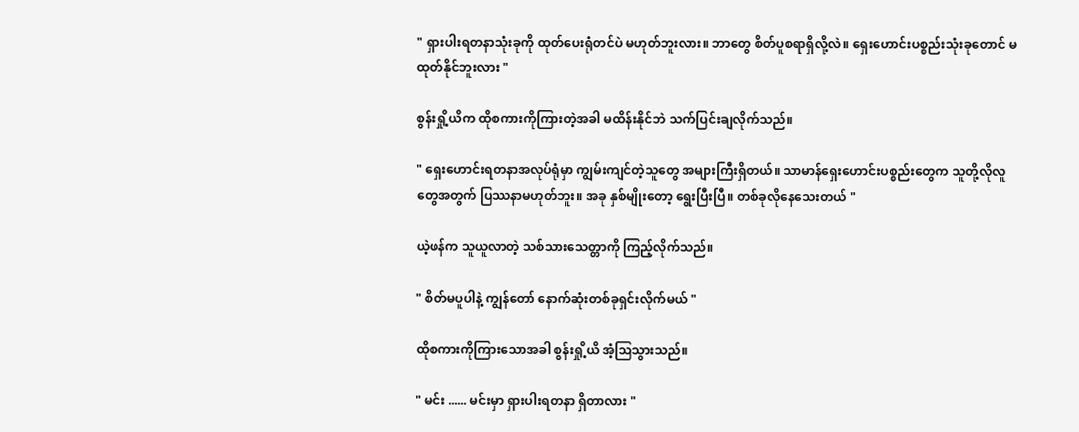" ရှားပါးရတနာသုံးခုကို ထုတ်ပေးရုံတင်ပဲ မဟုတ်ဘူးလား။ ဘာတွေ စိတ်ပူစရာရှိလို့လဲ။ ရှေးဟောင်းပစ္စည်းသုံးခုတောင် မထုတ်နိုင်ဘူးလား "

စွန်းရှို့ယိက ထိုစကားကိုကြားတဲ့အခါ မထိန်းနိုင်ဘဲ သက်ပြင်းချလိုက်သည်။

" ရှေးဟောင်းရတနာအလုပ်ရုံမှာ ကျွမ်းကျင်တဲ့သူတွေ အများကြီးရှိတယ်။ သာမာန်ရှေးဟောင်းပစ္စည်းတွေက သူတို့လိုလူတွေအတွက် ပြဿနာမဟုတ်ဘူး။ အခု နှစ်မျိုးတော့ ရွေးပြီးပြီ။ တစ်ခုလိုနေသေးတယ် "

ယဲ့ဖန်က သူယူလာတဲ့ သစ်သားသေတ္တာကို ကြည့်လိုက်သည်။

" စိတ်မပူပါနဲ့ ကျွန်တော် နောက်ဆုံးတစ်ခုရှင်းလိုက်မယ် "

ထိုစကားကိုကြားသောအခါ စွန်းရှို့ယိ အံ့ဩသွားသည်။

" မင်း ...... မင်းမှာ ရှားပါးရတနာ ရှိတာလား "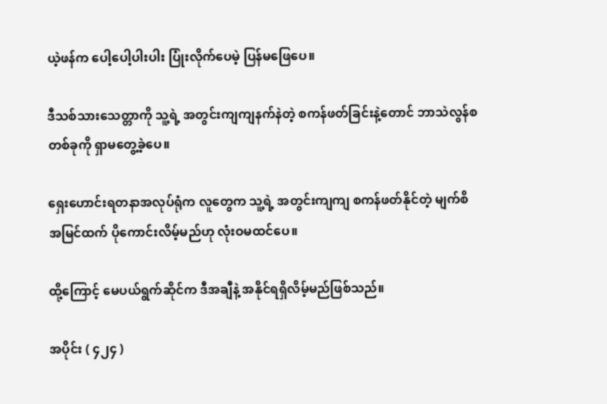ယဲ့ဖန်က ပေါ့ပေါ့ပါးပါး ပြုံးလိုက်ပေမဲ့ ပြန်မဖြေပေ။

ဒီသစ်သားသေတ္တာကို သူ့ရဲ့ အတွင်းကျကျနက်နဲတဲ့ စကန်ဖတ်ခြင်းနဲ့တောင် ဘာသဲလွန်စတစ်ခုကို ရှာမတွေ့ခဲ့ပေ။

ရှေးဟောင်းရတနာအလုပ်ရုံက လူတွေက သူ့ရဲ့ အတွင်းကျကျ စကန်ဖတ်နိုင်တဲ့ မျက်စိအမြင်ထက် ပိုကောင်းလိမ့်မည်ဟု လုံးဝမထင်ပေ။

ထို့ကြောင့် မေပယ်ရွက်ဆိုင်က ဒီအချီနဲ့ အနိုင်ရရှိလိမ့်မည်ဖြစ်သည်။

အပိုင်း ( ၄၂၄ )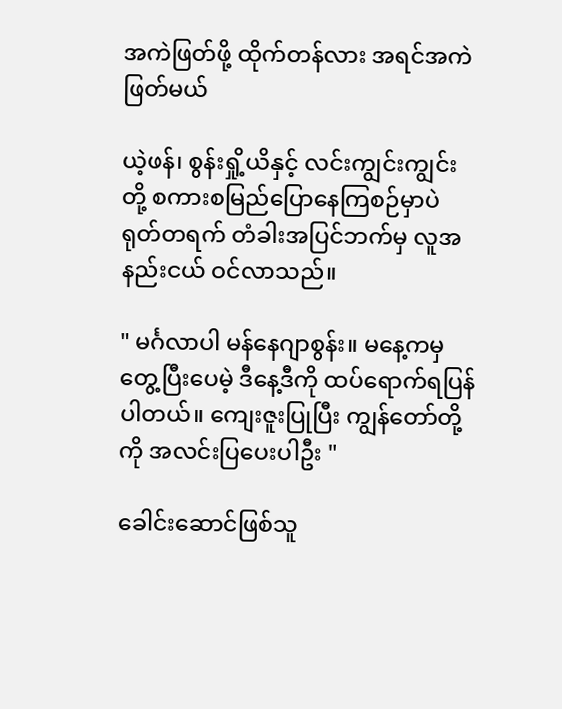အကဲဖြတ်ဖို့ ထိုက်တန်လား အရင်အကဲဖြတ်မယ်

ယဲ့ဖန်၊ စွန်းရှို့ယိနှင့် လင်းကျွင်းကျွင်းတို့ စကားစမြည်ပြောနေကြစဉ်မှာပဲ ရုတ်တရက် တံခါးအပြင်ဘက်မှ လူအနည်းငယ် ဝင်လာသည်။

" မင်္ဂလာပါ မန်နေဂျာစွန်း။ မနေ့ကမှတွေ့ပြီးပေမဲ့ ဒီနေ့ဒီကို ထပ်ရောက်ရပြန်ပါတယ်။ ကျေးဇူးပြုပြီး ကျွန်တော်တို့ကို အလင်းပြပေးပါဦး "

ခေါင်းဆောင်ဖြစ်သူ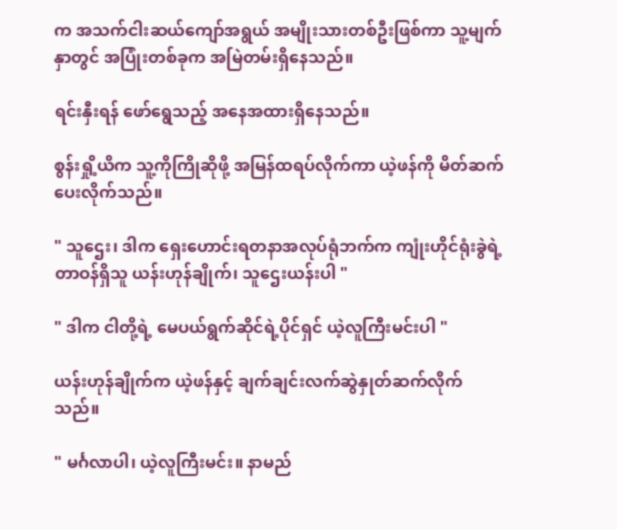က အသက်ငါးဆယ်ကျော်အရွယ် အမျိုးသားတစ်ဦးဖြစ်ကာ သူ့မျက်နှာတွင် အပြုံးတစ်ခုက အမြဲတမ်းရှိနေသည်။

ရင်းနှီးရန် ဖော်ရွေသည့် အနေအထားရှိနေသည်။

စွန်းရှို့ယိက သူ့ကိုကြိုဆိုဖို့ အမြန်ထရပ်လိုက်ကာ ယဲ့ဖန်ကို မိတ်ဆက်ပေးလိုက်သည်။

" သူဌေး၊ ဒါက ရှေးဟောင်းရတနာအလုပ်ရုံဘက်က ကျုံးဟိုင်ရုံးခွဲရဲ့ တာဝန်ရှိသူ ယန်းဟုန်ချိုက်၊ သူဌေးယန်းပါ "

" ဒါက ငါတို့ရဲ့ မေပယ်ရွက်ဆိုင်ရဲ့ပိုင်ရှင် ယဲ့လူကြီးမင်းပါ "

ယန်းဟုန်ချိုက်က ယဲ့ဖန်နှင့် ချက်ချင်းလက်ဆွဲနှုတ်ဆက်လိုက်သည်။

" မင်္ဂလာပါ၊ ယဲ့လူကြီးမင်း။ နာမည်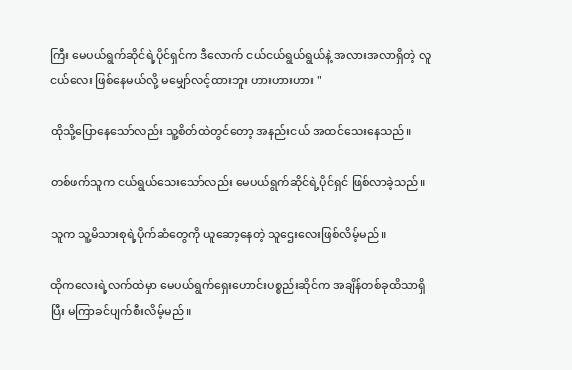ကြီး မေပယ်ရွက်ဆိုင်ရဲ့ပိုင်ရှင်က ဒီလောက် ငယ်ငယ်ရွယ်ရွယ်နဲ့ အလားအလာရှိတဲ့ လူငယ်လေး ဖြစ်နေမယ်လို့ မမျှော်လင့်ထားဘူး ဟားဟားဟား "

ထိုသို့ပြောနေသော်လည်း သူ့စိတ်ထဲတွင်တော့ အနည်းငယ် အထင်သေးနေသည်။

တစ်ဖက်သူက ငယ်ရွယ်သေးသော်လည်း မေပယ်ရွက်ဆိုင်ရဲ့ပိုင်ရှင် ဖြစ်လာခဲ့သည်။

သူက သူ့မိသားစုရဲ့ပိုက်ဆံတွေကို ယူဆော့နေတဲ့ သူဌေးလေးဖြစ်လိမ့်မည်။

ထိုကလေးရဲ့လက်ထဲမှာ မေပယ်ရွက်ရှေးဟောင်းပစ္စည်းဆိုင်က အချိန်တစ်ခုထိသာရှိပြီး မကြာခင်ပျက်စီးလိမ့်မည်။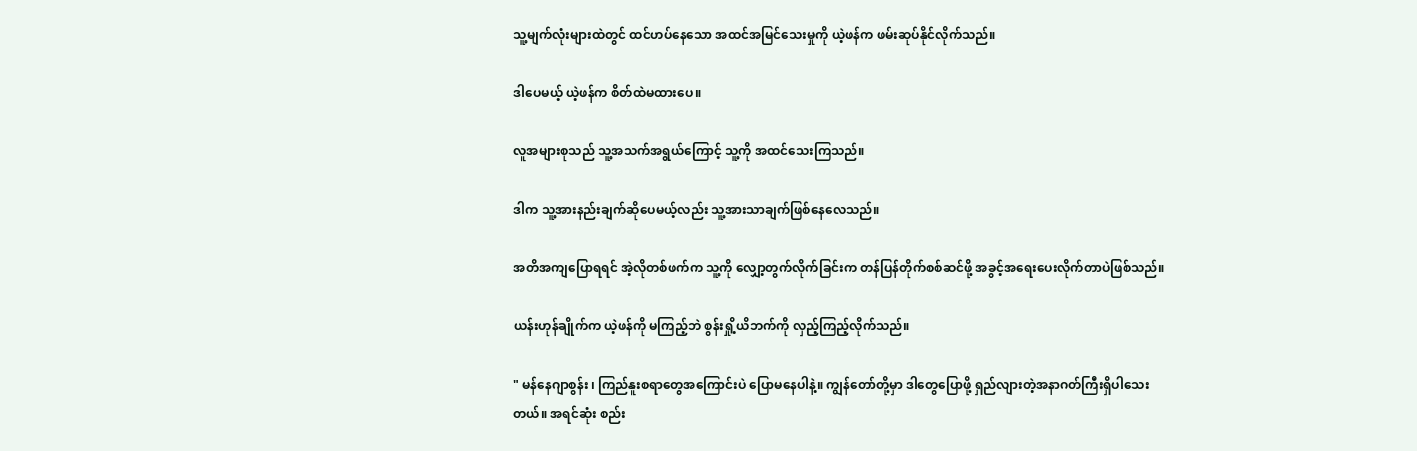သူ့မျက်လုံးများထဲတွင် ထင်ဟပ်နေသော အထင်အမြင်သေးမှုကို ယဲ့ဖန်က ဖမ်းဆုပ်နိုင်လိုက်သည်။

ဒါပေမယ့် ယဲ့ဖန်က စိတ်ထဲမထားပေ။

လူအများစုသည် သူ့အသက်အရွယ်ကြောင့် သူ့ကို အထင်သေးကြသည်။

ဒါက သူ့အားနည်းချက်ဆိုပေမယ့်လည်း သူ့အားသာချက်ဖြစ်နေလေသည်။

အတိအကျပြောရရင် အဲ့လိုတစ်ဖက်က သူ့ကို လျှော့တွက်လိုက်ခြင်းက တန်ပြန်တိုက်စစ်ဆင်ဖို့ အခွင့်အရေးပေးလိုက်တာပဲဖြစ်သည်။

ယန်းဟုန်ချိုက်က ယဲ့ဖန်ကို မကြည့်ဘဲ စွန်းရှို့ယိဘက်ကို လှည့်ကြည့်လိုက်သည်။

" မန်နေဂျာစွန်း ၊ ကြည်နူးစရာတွေအကြောင်းပဲ ပြောမနေပါနဲ့။ ကျွန်တော်တို့မှာ ဒါတွေပြောဖို့ ရှည်လျားတဲ့အနာဂတ်ကြီးရှိပါသေးတယ်။ အရင်ဆုံး စည်း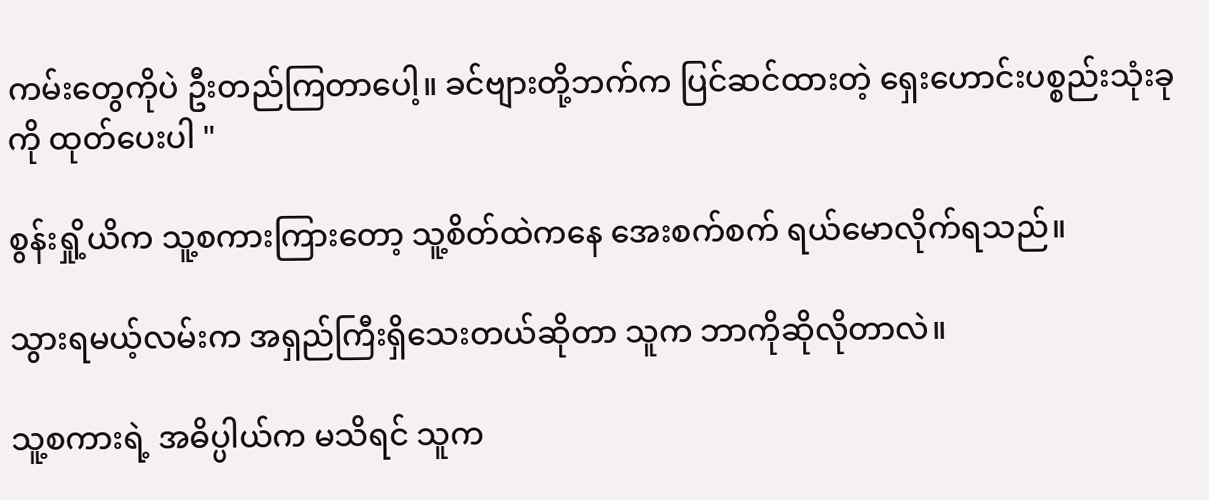ကမ်းတွေကိုပဲ ဦးတည်ကြတာပေါ့။ ခင်ဗျားတို့ဘက်က ပြင်ဆင်ထားတဲ့ ရှေးဟောင်းပစ္စည်းသုံးခုကို ထုတ်ပေးပါ "

စွန်းရှို့ယိက သူ့စကားကြားတော့ သူ့စိတ်ထဲကနေ အေးစက်စက် ရယ်မောလိုက်ရသည်။

သွားရမယ့်လမ်းက အရှည်ကြီးရှိသေးတယ်ဆိုတာ သူက ဘာကိုဆိုလိုတာလဲ။

သူ့စကားရဲ့ အဓိပ္ပါယ်က မသိရင် သူက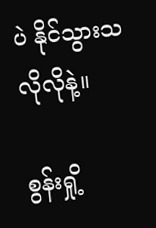ပဲ နိုင်သွားသလိုလိုနဲ့။

စွန်းရှို့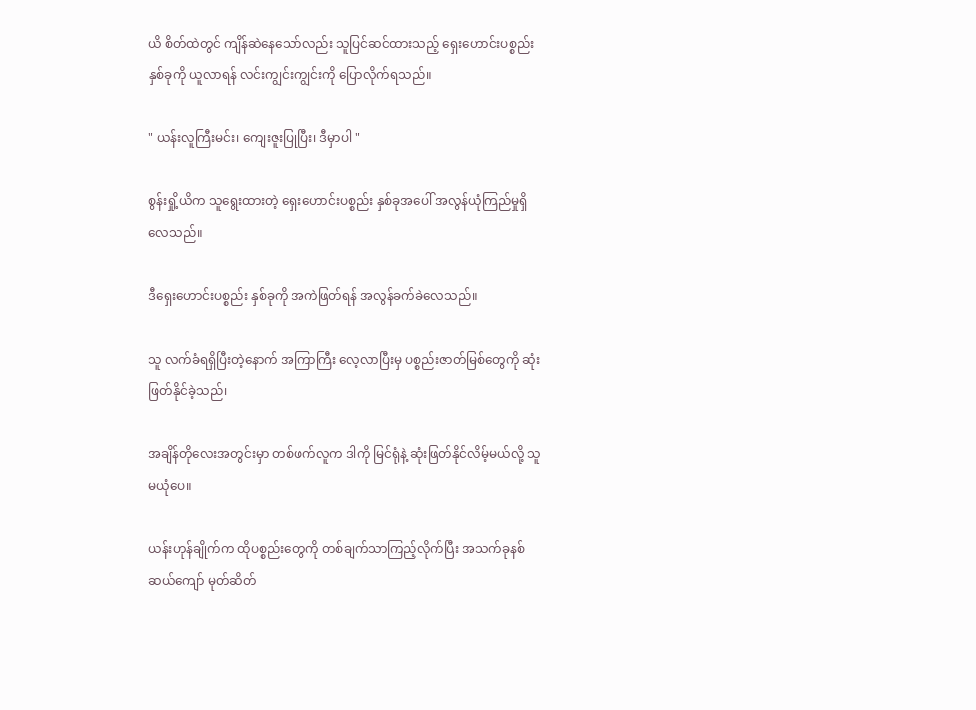ယိ စိတ်ထဲတွင် ကျိန်ဆဲနေသော်လည်း သူပြင်ဆင်ထားသည့် ရှေးဟောင်းပစ္စည်းနှစ်ခုကို ယူလာရန် လင်းကျွင်းကျွင်းကို ပြောလိုက်ရသည်။

" ယန်းလူကြီးမင်း၊ ကျေးဇူးပြုပြီး၊ ဒီမှာပါ "

စွန်းရှို့ယိက သူရွေးထားတဲ့ ရှေးဟောင်းပစ္စည်း နှစ်ခုအပေါ် အလွန်ယုံကြည်မှုရှိလေသည်။

ဒီရှေးဟောင်းပစ္စည်း နှစ်ခုကို အကဲဖြတ်ရန် အလွန်ခက်ခဲလေသည်။

သူ လက်ခံရရှိပြီးတဲ့နောက် အကြာကြီး လေ့လာပြီးမှ ပစ္စည်းဇာတ်မြစ်တွေကို ဆုံးဖြတ်နိုင်ခဲ့သည်၊

အချိန်တိုလေးအတွင်းမှာ တစ်ဖက်လူက ဒါကို မြင်ရုံနဲ့ ဆုံးဖြတ်နိုင်လိမ့်မယ်လို့ သူ မယုံပေ။

ယန်းဟုန်ချိုက်က ထိုပစ္စည်းတွေကို တစ်ချက်သာကြည့်လိုက်ပြီး အသက်ခုနစ်ဆယ်ကျော် မုတ်ဆိတ်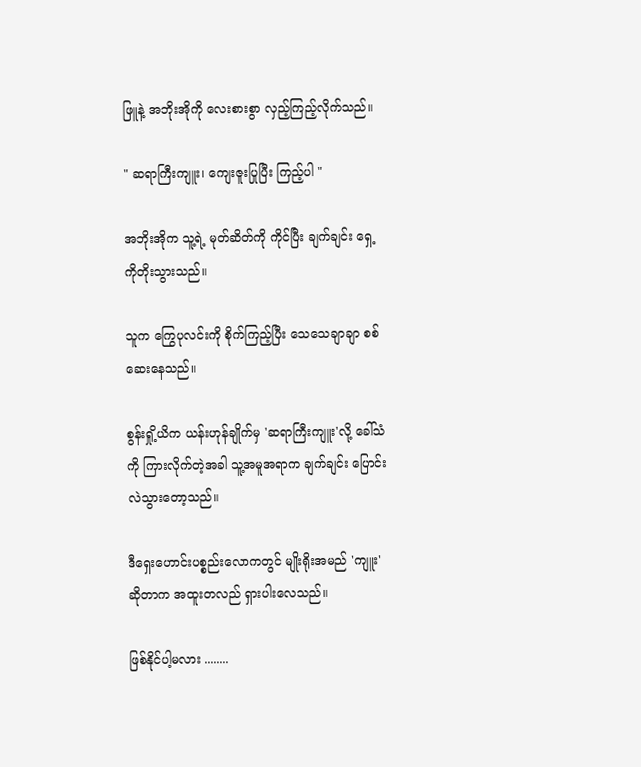ဖြူနဲ့ အဘိုးအိုကို လေးစားစွာ လှည့်ကြည့်လိုက်သည်။

" ဆရာကြီးကျူး၊ ကျေးဇူးပြုပြီး ကြည့်ပါ "

အဘိုးအိုက သူ့ရဲ့ မုတ်ဆိတ်ကို ကိုင်ပြီး ချက်ချင်း ရှေ့ကိုတိုးသွားသည်။

သူက ကြွေပုလင်းကို စိုက်ကြည့်ပြီး သေသေချာချာ စစ်ဆေးနေသည်။

စွန်းရှို့ယိက ယန်းဟုန်ချိုက်မှ 'ဆရာကြီးကျူး'လို့ ခေါ်သံကို ကြားလိုက်တဲ့အခါ သူ့အမူအရာက ချက်ချင်း ပြောင်းလဲသွားတော့သည်။

ဒီရှေးဟောင်းပစ္စည်းလောကတွင် မျိုးရိုးအမည် 'ကျူး' ဆိုတာက အထူးတလည် ရှားပါးလေသည်။

ဖြစ်နိုင်ပါ့မလား ........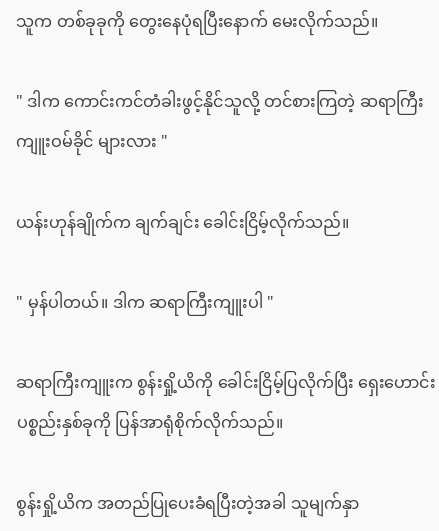သူက တစ်ခုခုကို တွေးနေပုံရပြီးနောက် မေးလိုက်သည်။

" ဒါက ကောင်းကင်တံခါးဖွင့်နိုင်သူလို့ တင်စားကြတဲ့ ဆရာကြီး ကျူးဝမ်ခိုင် များလား "

ယန်းဟုန်ချိုက်က ချက်ချင်း ခေါင်းငြိမ့်လိုက်သည်။

" မှန်ပါတယ်။ ဒါက ဆရာကြီးကျူးပါ "

ဆရာကြီးကျူးက စွန်းရှို့ယိကို ခေါင်းငြိမ့်ပြလိုက်ပြီး ရှေးဟောင်းပစ္စည်းနှစ်ခုကို ပြန်အာရုံစိုက်လိုက်သည်။

စွန်းရှို့ယိက အတည်ပြုပေးခံရပြီးတဲ့အခါ သူမျက်နှာ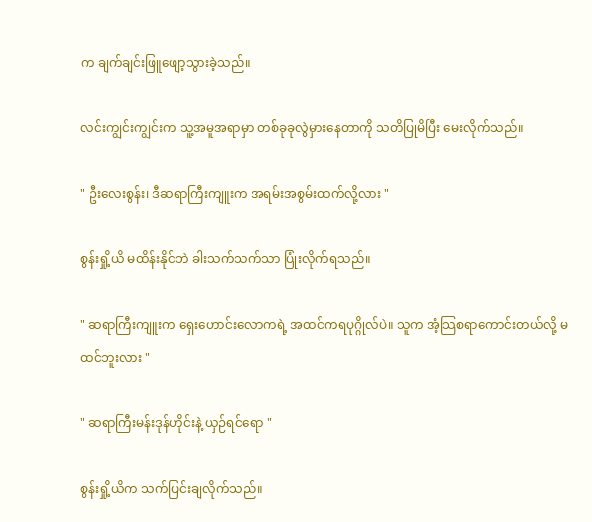က ချက်ချင်းဖြူဖျော့သွားခဲ့သည်။

လင်းကျွင်းကျွင်းက သူ့အမူအရာမှာ တစ်ခုခုလွဲမှားနေတာကို သတိပြုမိပြီး မေးလိုက်သည်။

" ဦးလေးစွန်း၊ ဒီဆရာကြီးကျူးက အရမ်းအစွမ်းထက်လို့လား "

စွန်းရှို့ယိ မထိန်းနိုင်ဘဲ ခါးသက်သက်သာ ပြုံးလိုက်ရသည်။

" ဆရာကြီးကျူးက ရှေးဟောင်းလောကရဲ့ အထင်ကရပုဂ္ဂိုလ်ပဲ။ သူက အံ့သြစရာကောင်းတယ်လို့ မထင်ဘူးလား "

" ဆရာကြီးမန်းဒုန်ဟိုင်းနဲ့ ယှဉ်ရင်ရော "

စွန်းရှို့ယိက သက်ပြင်းချလိုက်သည်။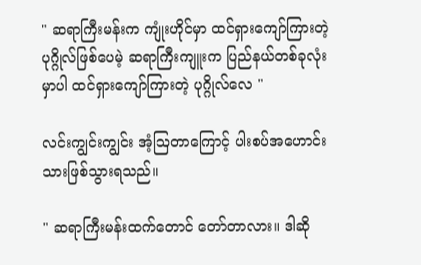" ဆရာကြီးမန်းက ကျုံးဟိုင်မှာ ထင်ရှားကျော်ကြားတဲ့ ပုဂ္ဂိုလ်ဖြစ်ပေမဲ့ ဆရာကြီးကျူးက ပြည်နယ်တစ်ခုလုံးမှာပါ ထင်ရှားကျော်ကြားတဲ့ ပုဂ္ဂိုလ်လေ "

လင်းကျွင်းကျွင်း အံ့ဩတာကြောင့် ပါးစပ်အဟောင်းသားဖြစ်သွားရသည်။

" ဆရာကြီးမန်းထက်တောင် တော်တာလား။ ဒါဆို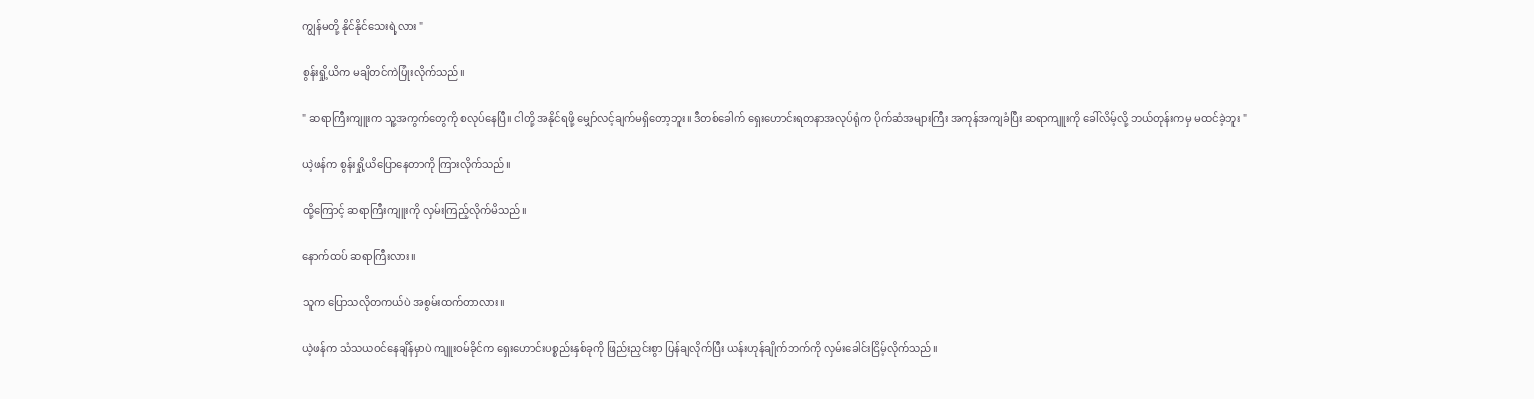ကျွန်မတို့ နိုင်နိုင်သေးရဲ့လား "

စွန်းရှို့ယိက မချိတင်ကဲပြုံးလိုက်သည်။

" ဆရာကြီးကျူးက သူ့အကွက်တွေကို စလုပ်နေပြီ။ ငါတို့ အနိုင်ရဖို့ မျှော်လင့်ချက်မရှိတော့ဘူး။ ဒီတစ်ခေါက် ရှေးဟောင်းရတနာအလုပ်ရုံက ပိုက်ဆံအများကြီး အကုန်အကျခံပြီး ဆရာကျူးကို ခေါ်လိမ့်လို့ ဘယ်တုန်းကမှ မထင်ခဲ့ဘူး "

ယဲ့ဖန်က စွန်းရှို့ယိပြောနေတာကို ကြားလိုက်သည်။

ထို့ကြောင့် ဆရာကြီးကျူးကို လှမ်းကြည့်လိုက်မိသည်။

နောက်ထပ် ဆရာကြီးလား။

သူက ပြောသလိုတကယ်ပဲ အစွမ်းထက်တာလား။

ယဲ့ဖန်က သံသယဝင်နေချိန်မှာပဲ ကျူးဝမ်ခိုင်က ရှေးဟောင်းပစ္စည်းနှစ်ခုကို ဖြည်းညှင်းစွာ ပြန်ချလိုက်ပြီး ယန်းဟုန်ချိုက်ဘက်ကို လှမ်းခေါင်းငြိမ့်လိုက်သည်။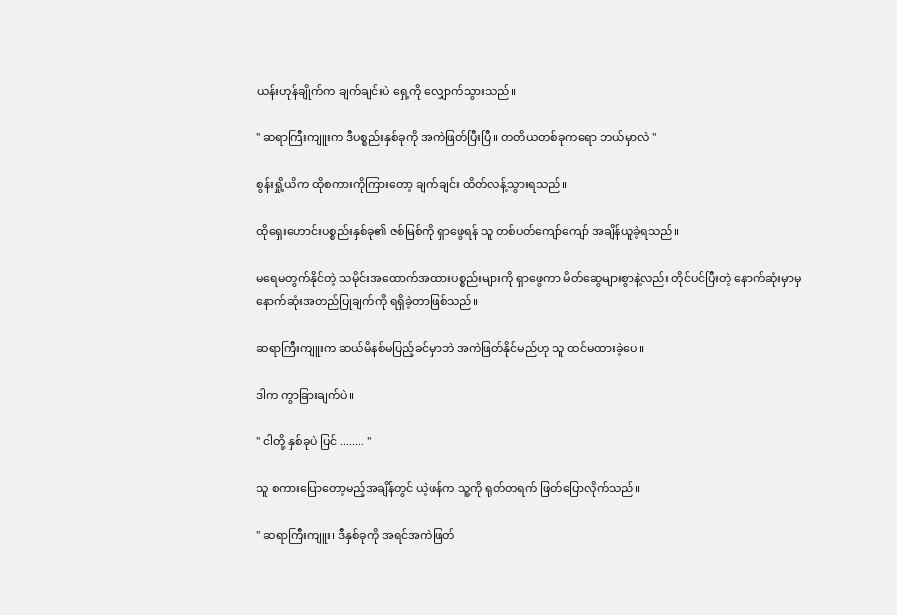ယန်းဟုန်ချိုက်က ချက်ချင်းပဲ ရှေ့ကို လျှောက်သွားသည်။

" ဆရာကြီးကျူးက ဒီပစ္စည်းနှစ်ခုကို အကဲဖြတ်ပြီးပြီ။ တတိယတစ်ခုကရော ဘယ်မှာလဲ "

စွန်းရှို့ယိက ထိုစကားကိုကြားတော့ ချက်ချင်း ထိတ်လန့်သွားရသည်။

ထိုရှေးဟောင်းပစ္စည်းနှစ်ခု၏ ဇစ်မြစ်ကို ရှာဖွေရန် သူ တစ်ပတ်ကျော်ကျော် အချိန်ယူခဲ့ရသည်။

မရေမတွက်နိုင်တဲ့ သမိုင်းအထောက်အထားပစ္စည်းများကို ရှာဖွေကာ မိတ်ဆွေများစွာနဲ့လည်း တိုင်ပင်ပြီးတဲ့ နောက်ဆုံးမှာမှ နောက်ဆုံးအတည်ပြုချက်ကို ရရှိခဲ့တာဖြစ်သည်။

ဆရာကြီးကျူးက ဆယ်မိနစ်မပြည့်ခင်မှာဘဲ အကဲဖြတ်နိုင်မည်ဟု သူ ထင်မထားခဲ့ပေ။

ဒါက ကွာခြားချက်ပဲ။

" ငါတို့ နှစ်ခုပဲ ပြင် ........ "

သူ စကားပြောတော့မည့်အချိန်တွင် ယဲ့ဖန်က သူ့ကို ရုတ်တရက် ဖြတ်ပြောလိုက်သည်။

" ဆရာကြီးကျူး၊ ဒီနှစ်ခုကို အရင်အကဲဖြတ်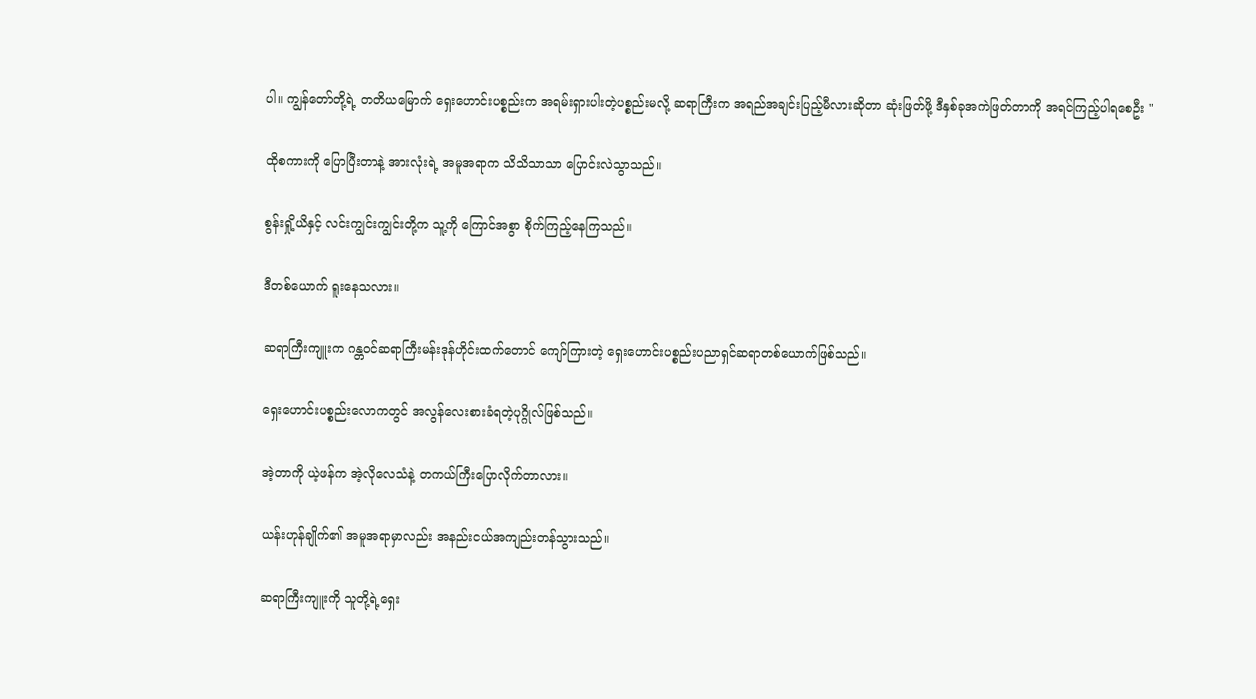ပါ။ ကျွန်တော်တို့ရဲ့ တတိယမြောက် ရှေးဟောင်းပစ္စည်းက အရမ်းရှားပါးတဲ့ပစ္စည်းမလို့ ဆရာကြီးက အရည်အချင်းပြည့်မီလားဆိုတာ ဆုံးဖြတ်ဖို့ ဒီနှစ်ခုအကဲဖြတ်တာကို အရင်ကြည့်ပါရစေဦး "

ထိုစကားကို ပြောပြီးတာနဲ့ အားလုံးရဲ့ အမူအရာက သိသိသာသာ ပြောင်းလဲသွာသည်။

စွန်းရှို့ယိနှင့် လင်းကျွင်းကျွင်းတို့က သူ့ကို ကြောင်အစွာ စိုက်ကြည့်နေကြသည်။

ဒီတစ်ယောက် ရူးနေသလား။

ဆရာကြီးကျူးက ဂန္တဝင်ဆရာကြီးမန်းဒုန်ဟိုင်းထက်တောင် ကျော်ကြားတဲ့ ရှေးဟောင်းပစ္စည်းပညာရှင်ဆရာတစ်ယောက်ဖြစ်သည်။

ရှေးဟောင်းပစ္စည်းလောကတွင် အလွန်လေးစားခံရတဲ့ပုဂ္ဂိုလ်ဖြစ်သည်။

အဲ့တာကို ယဲ့ဖန်က အဲ့လိုလေသံနဲ့ တကယ်ကြီးပြောလိုက်တာလား။

ယန်းဟုန်ချိုက်၏ အမူအရာမှာလည်း အနည်းငယ်အကျည်းတန်သွားသည်။

ဆရာကြီးကျူးကို သူတို့ရဲ့ရှေး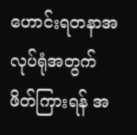ဟောင်းရတနာအလုပ်ရုံအတွက် ဖိတ်ကြားရန် အ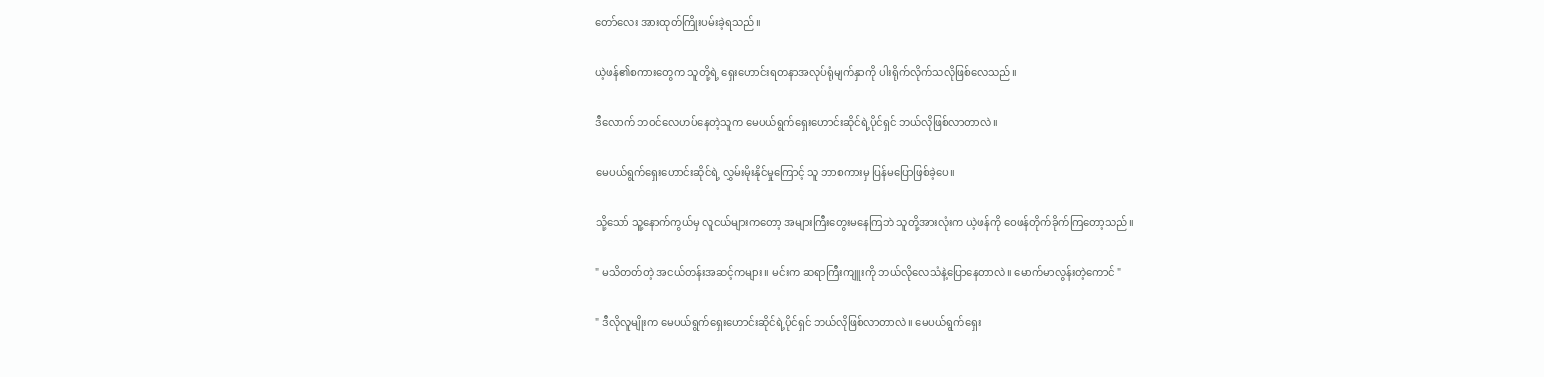တော်လေး အားထုတ်ကြိုးပမ်းခဲ့ရသည်။

ယဲ့ဖန်၏စကားတွေက သူတို့ရဲ့ ရှေးဟောင်းရတနာအလုပ်ရုံမျက်နှာကို ပါးရိုက်လိုက်သလိုဖြစ်လေသည်။

ဒီလောက် ဘဝင်လေဟပ်နေတဲ့သူက မေပယ်ရွက်ရှေးဟောင်းဆိုင်ရဲ့ပိုင်ရှင် ဘယ်လိုဖြစ်လာတာလဲ။

မေပယ်ရွက်ရှေးဟောင်းဆိုင်ရဲ့ လွှမ်းမိုးနိုင်မှုကြောင့် သူ ဘာစကားမှ ပြန်မပြောဖြစ်ခဲ့ပေ။

သို့သော် သူ့နောက်ကွယ်မှ လူငယ်များကတော့ အများကြီးတွေးမနေကြဘဲ သူတို့အားလုံးက ယဲ့ဖန်ကို ဝေဖန်တိုက်ခိုက်ကြတော့သည်။

" မသိတတ်တဲ့ အငယ်တန်းအဆင့်ကများ။ မင်းက ဆရာကြီးကျူးကို ဘယ်လိုလေသံနဲ့ပြောနေတာလဲ။ မောက်မာလွန်းတဲ့ကောင် "

" ဒီလိုလူမျိုးက မေပယ်ရွက်ရှေးဟောင်းဆိုင်ရဲ့ပိုင်ရှင် ဘယ်လိုဖြစ်လာတာလဲ။ မေပယ်ရွက်ရှေး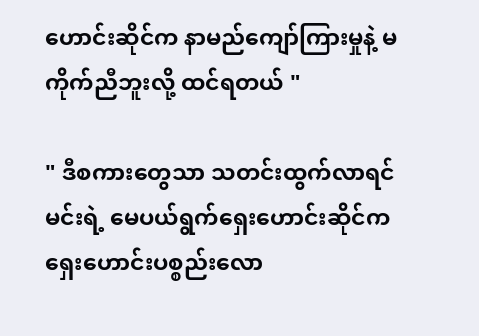ဟောင်းဆိုင်က နာမည်ကျော်ကြားမှုနဲ့ မကိုက်ညီဘူးလို့ ထင်ရတယ် "

" ဒီစကားတွေသာ သတင်းထွက်လာရင် မင်းရဲ့ မေပယ်ရွက်ရှေးဟောင်းဆိုင်က ရှေးဟောင်းပစ္စည်းလော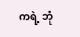ကရဲ့ ဘုံ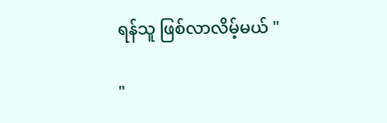ရန်သူ ဖြစ်လာလိမ့်မယ် "

"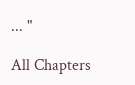... "

All Chapters